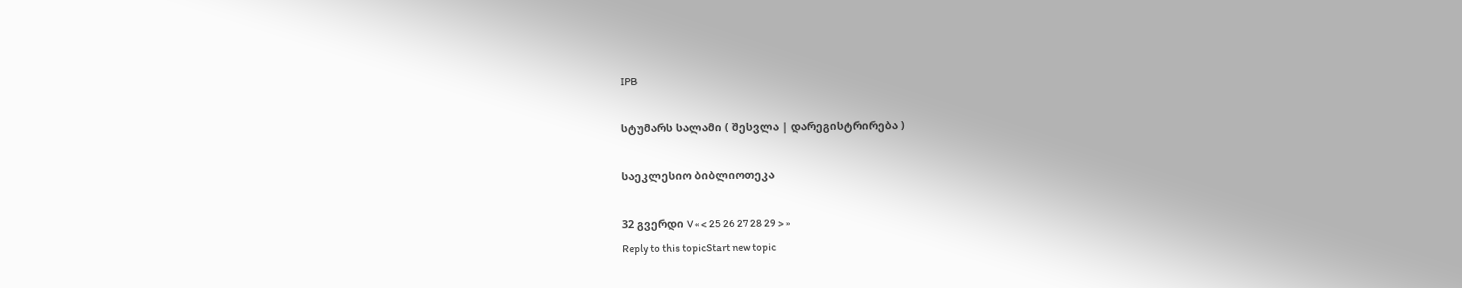IPB

სტუმარს სალამი ( შესვლა | დარეგისტრირება )

საეკლესიო ბიბლიოთეკა

32 გვერდი V « < 25 26 27 28 29 > »
Reply to this topicStart new topic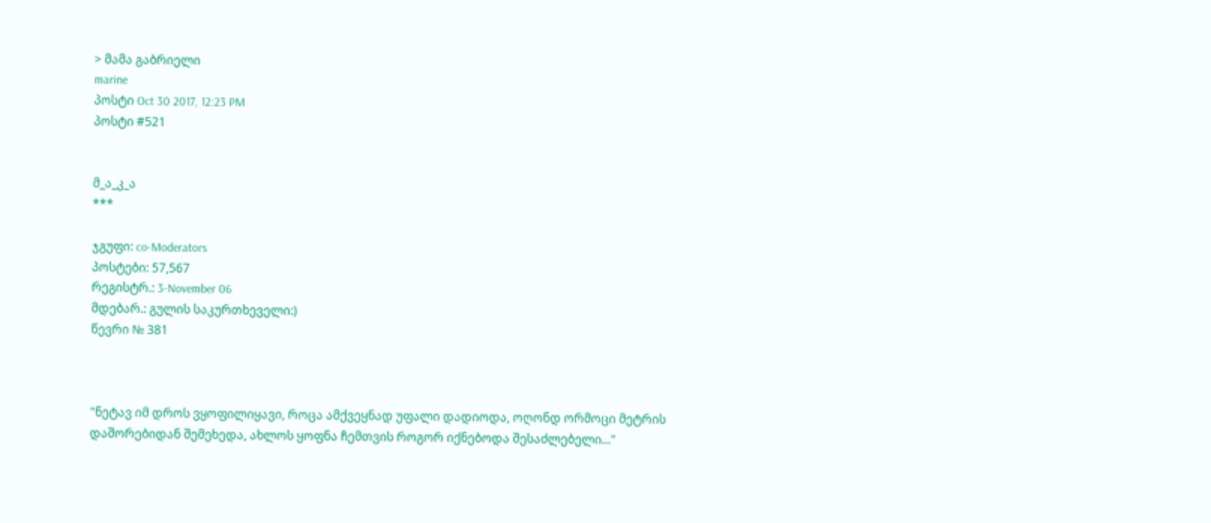> მამა გაბრიელი
marine
პოსტი Oct 30 2017, 12:23 PM
პოსტი #521


მ_ა_კ_ა
***

ჯგუფი: co-Moderators
პოსტები: 57,567
რეგისტრ.: 3-November 06
მდებარ.: გულის საკურთხეველი:)
წევრი № 381



"ნეტავ იმ დროს ვყოფილიყავი, როცა ამქვეყნად უფალი დადიოდა, ოღონდ ორმოცი მეტრის დაშორებიდან შემეხედა, ახლოს ყოფნა ჩემთვის როგორ იქნებოდა შესაძლებელი..."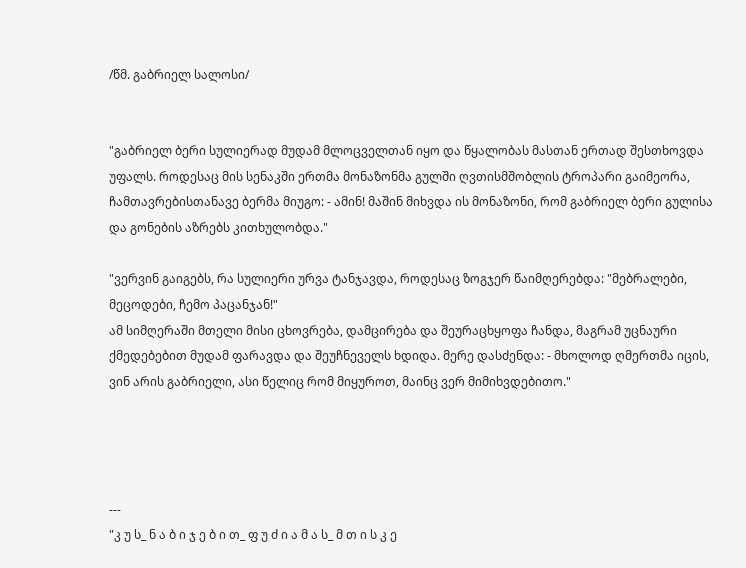/წმ. გაბრიელ სალოსი/


"გაბრიელ ბერი სულიერად მუდამ მლოცველთან იყო და წყალობას მასთან ერთად შესთხოვდა უფალს. როდესაც მის სენაკში ერთმა მონაზონმა გულში ღვთისმშობლის ტროპარი გაიმეორა, ჩამთავრებისთანავე ბერმა მიუგო: - ამინ! მაშინ მიხვდა ის მონაზონი, რომ გაბრიელ ბერი გულისა და გონების აზრებს კითხულობდა."

"ვერვინ გაიგებს, რა სულიერი ურვა ტანჯავდა, როდესაც ზოგჯერ წაიმღერებდა: "მებრალები, მეცოდები, ჩემო პაცანჯან!"
ამ სიმღერაში მთელი მისი ცხოვრება, დამცირება და შეურაცხყოფა ჩანდა, მაგრამ უცნაური ქმედებებით მუდამ ფარავდა და შეუჩნეველს ხდიდა. მერე დასძენდა: - მხოლოდ ღმერთმა იცის, ვინ არის გაბრიელი, ასი წელიც რომ მიყუროთ, მაინც ვერ მიმიხვდებითო."




---
"კ უ ს_ ნ ა ბ ი ჯ ე ბ ი თ_ ფ უ ძ ი ა მ ა ს_ მ თ ი ს კ ე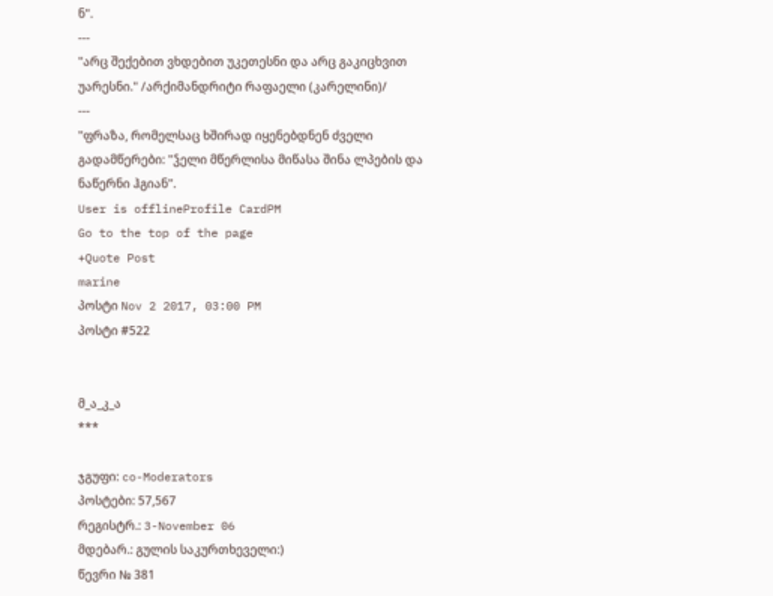ნ".
---
"არც შექებით ვხდებით უკეთესნი და არც გაკიცხვით უარესნი." /არქიმანდრიტი რაფაელი (კარელინი)/
---
"ფრაზა, რომელსაც ხშირად იყენებდნენ ძველი გადამწერები: "ჴელი მწერლისა მიწასა შინა ლპების და ნაწერნი ჰგიან".
User is offlineProfile CardPM
Go to the top of the page
+Quote Post
marine
პოსტი Nov 2 2017, 03:00 PM
პოსტი #522


მ_ა_კ_ა
***

ჯგუფი: co-Moderators
პოსტები: 57,567
რეგისტრ.: 3-November 06
მდებარ.: გულის საკურთხეველი:)
წევრი № 381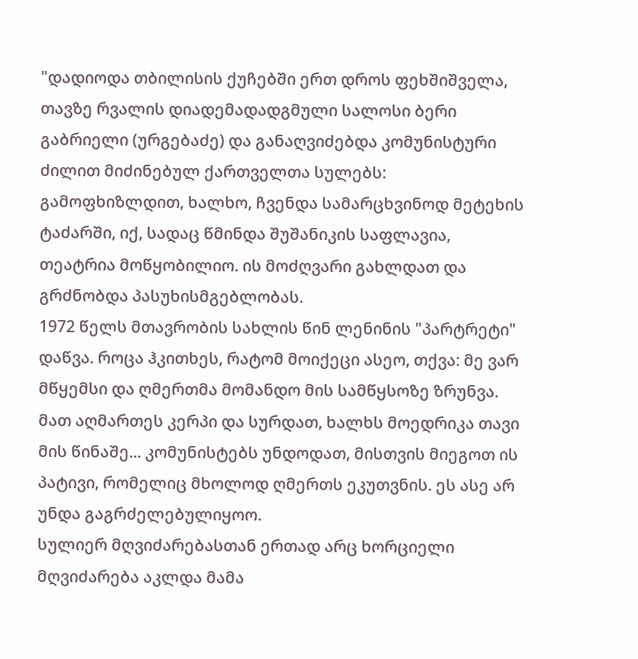"დადიოდა თბილისის ქუჩებში ერთ დროს ფეხშიშველა, თავზე რვალის დიადემადადგმული სალოსი ბერი გაბრიელი (ურგებაძე) და განაღვიძებდა კომუნისტური ძილით მიძინებულ ქართველთა სულებს: გამოფხიზლდით, ხალხო, ჩვენდა სამარცხვინოდ მეტეხის ტაძარში, იქ, სადაც წმინდა შუშანიკის საფლავია, თეატრია მოწყობილიო. ის მოძღვარი გახლდათ და გრძნობდა პასუხისმგებლობას.
1972 წელს მთავრობის სახლის წინ ლენინის "პარტრეტი" დაწვა. როცა ჰკითხეს, რატომ მოიქეცი ასეო, თქვა: მე ვარ მწყემსი და ღმერთმა მომანდო მის სამწყსოზე ზრუნვა. მათ აღმართეს კერპი და სურდათ, ხალხს მოედრიკა თავი მის წინაშე... კომუნისტებს უნდოდათ, მისთვის მიეგოთ ის პატივი, რომელიც მხოლოდ ღმერთს ეკუთვნის. ეს ასე არ უნდა გაგრძელებულიყოო.
სულიერ მღვიძარებასთან ერთად არც ხორციელი მღვიძარება აკლდა მამა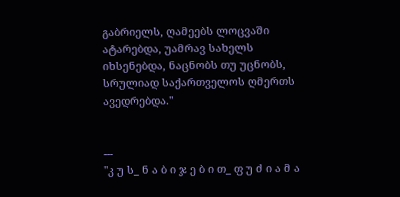გაბრიელს, ღამეებს ლოცვაში ატარებდა, უამრავ სახელს იხსენებდა, ნაცნობს თუ უცნობს, სრულიად საქართველოს ღმერთს ავედრებდა."


---
"კ უ ს_ ნ ა ბ ი ჯ ე ბ ი თ_ ფ უ ძ ი ა მ ა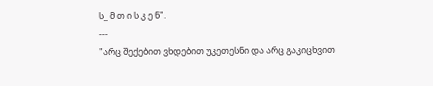ს_ მ თ ი ს კ ე ნ".
---
"არც შექებით ვხდებით უკეთესნი და არც გაკიცხვით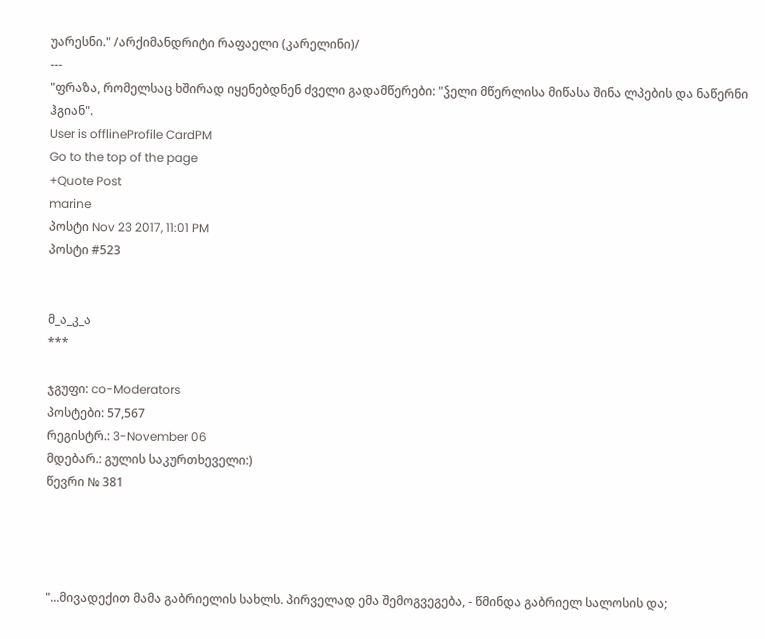უარესნი." /არქიმანდრიტი რაფაელი (კარელინი)/
---
"ფრაზა, რომელსაც ხშირად იყენებდნენ ძველი გადამწერები: "ჴელი მწერლისა მიწასა შინა ლპების და ნაწერნი ჰგიან".
User is offlineProfile CardPM
Go to the top of the page
+Quote Post
marine
პოსტი Nov 23 2017, 11:01 PM
პოსტი #523


მ_ა_კ_ა
***

ჯგუფი: co-Moderators
პოსტები: 57,567
რეგისტრ.: 3-November 06
მდებარ.: გულის საკურთხეველი:)
წევრი № 381




"...მივადექით მამა გაბრიელის სახლს. პირველად ემა შემოგვეგება, - წმინდა გაბრიელ სალოსის და;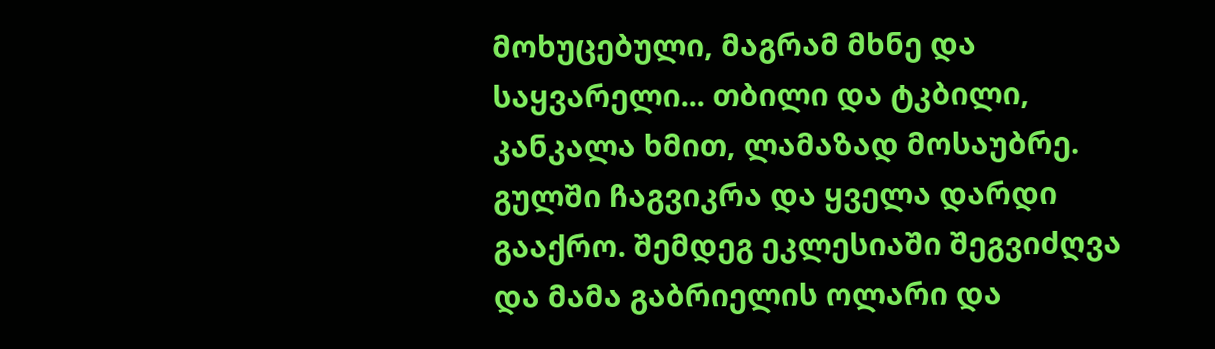მოხუცებული, მაგრამ მხნე და საყვარელი... თბილი და ტკბილი, კანკალა ხმით, ლამაზად მოსაუბრე. გულში ჩაგვიკრა და ყველა დარდი გააქრო. შემდეგ ეკლესიაში შეგვიძღვა და მამა გაბრიელის ოლარი და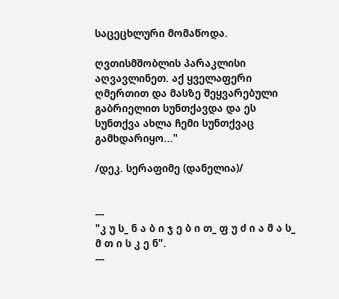საცეცხლური მომაწოდა.

ღვთისმშობლის პარაკლისი აღვავლინეთ. აქ ყველაფერი ღმერთით და მასზე შეყვარებული გაბრიელით სუნთქავდა და ეს სუნთქვა ახლა ჩემი სუნთქვაც გამხდარიყო..."

/დეკ. სერაფიმე (დანელია)/


---
"კ უ ს_ ნ ა ბ ი ჯ ე ბ ი თ_ ფ უ ძ ი ა მ ა ს_ მ თ ი ს კ ე ნ".
---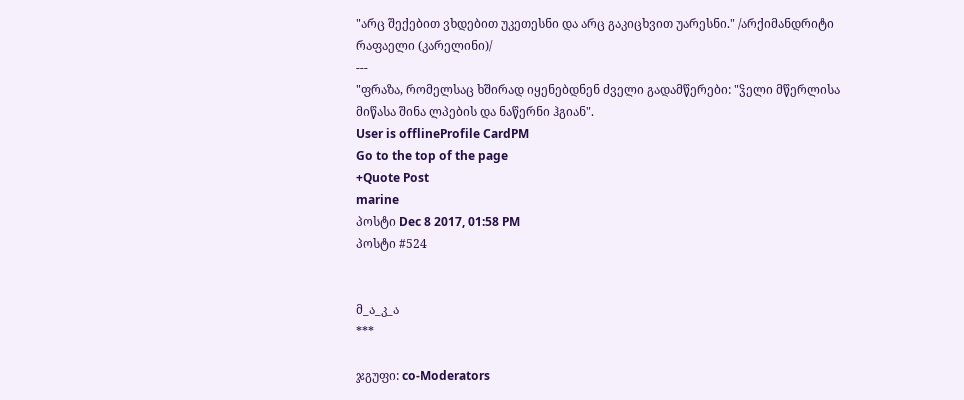"არც შექებით ვხდებით უკეთესნი და არც გაკიცხვით უარესნი." /არქიმანდრიტი რაფაელი (კარელინი)/
---
"ფრაზა, რომელსაც ხშირად იყენებდნენ ძველი გადამწერები: "ჴელი მწერლისა მიწასა შინა ლპების და ნაწერნი ჰგიან".
User is offlineProfile CardPM
Go to the top of the page
+Quote Post
marine
პოსტი Dec 8 2017, 01:58 PM
პოსტი #524


მ_ა_კ_ა
***

ჯგუფი: co-Moderators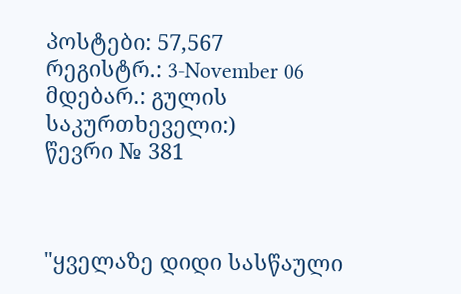პოსტები: 57,567
რეგისტრ.: 3-November 06
მდებარ.: გულის საკურთხეველი:)
წევრი № 381



"ყველაზე დიდი სასწაული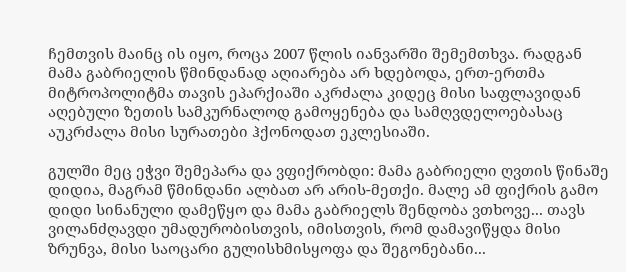ჩემთვის მაინც ის იყო, როცა 2007 წლის იანვარში შემემთხვა. რადგან მამა გაბრიელის წმინდანად აღიარება არ ხდებოდა, ერთ-ერთმა მიტროპოლიტმა თავის ეპარქიაში აკრძალა კიდეც მისი საფლავიდან აღებული ზეთის სამკურნალოდ გამოყენება და სამღვდელოებასაც აუკრძალა მისი სურათები ჰქონოდათ ეკლესიაში.

გულში მეც ეჭვი შემეპარა და ვფიქრობდი: მამა გაბრიელი ღვთის წინაშე დიდია, მაგრამ წმინდანი ალბათ არ არის-მეთქი. მალე ამ ფიქრის გამო დიდი სინანული დამეწყო და მამა გაბრიელს შენდობა ვთხოვე... თავს ვილანძღავდი უმადურობისთვის, იმისთვის, რომ დამავიწყდა მისი ზრუნვა, მისი საოცარი გულისხმისყოფა და შეგონებანი...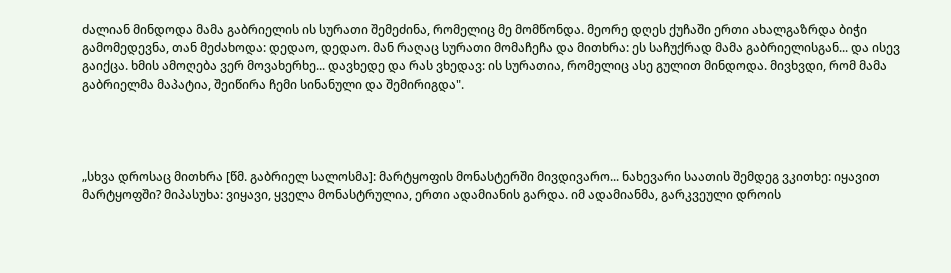ძალიან მინდოდა მამა გაბრიელის ის სურათი შემეძინა, რომელიც მე მომწონდა. მეორე დღეს ქუჩაში ერთი ახალგაზრდა ბიჭი გამომედევნა, თან მეძახოდა: დედაო, დედაო. მან რაღაც სურათი მომაჩეჩა და მითხრა: ეს საჩუქრად მამა გაბრიელისგან... და ისევ გაიქცა. ხმის ამოღება ვერ მოვახერხე... დავხედე და რას ვხედავ: ის სურათია, რომელიც ასე გულით მინდოდა. მივხვდი, რომ მამა გაბრიელმა მაპატია, შეიწირა ჩემი სინანული და შემირიგდა".




„სხვა დროსაც მითხრა [წმ. გაბრიელ სალოსმა]: მარტყოფის მონასტერში მივდივარო... ნახევარი საათის შემდეგ ვკითხე: იყავით მარტყოფში? მიპასუხა: ვიყავი, ყველა მონასტრულია, ერთი ადამიანის გარდა. იმ ადამიანმა, გარკვეული დროის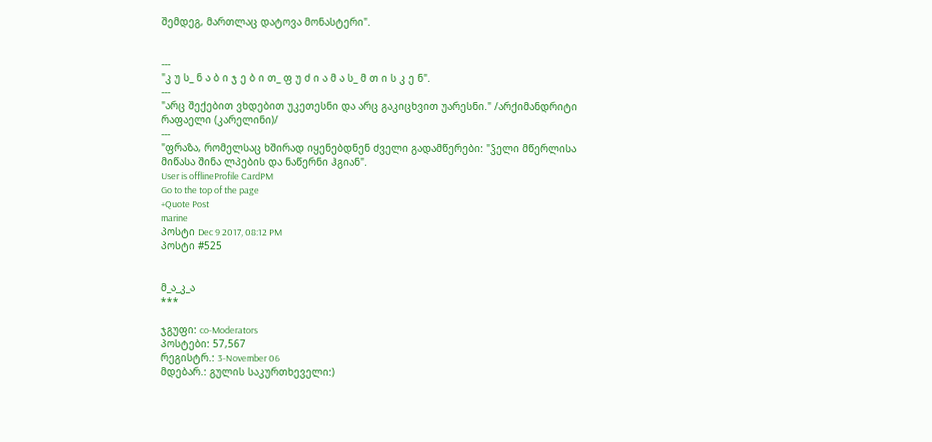შემდეგ, მართლაც დატოვა მონასტერი".


---
"კ უ ს_ ნ ა ბ ი ჯ ე ბ ი თ_ ფ უ ძ ი ა მ ა ს_ მ თ ი ს კ ე ნ".
---
"არც შექებით ვხდებით უკეთესნი და არც გაკიცხვით უარესნი." /არქიმანდრიტი რაფაელი (კარელინი)/
---
"ფრაზა, რომელსაც ხშირად იყენებდნენ ძველი გადამწერები: "ჴელი მწერლისა მიწასა შინა ლპების და ნაწერნი ჰგიან".
User is offlineProfile CardPM
Go to the top of the page
+Quote Post
marine
პოსტი Dec 9 2017, 08:12 PM
პოსტი #525


მ_ა_კ_ა
***

ჯგუფი: co-Moderators
პოსტები: 57,567
რეგისტრ.: 3-November 06
მდებარ.: გულის საკურთხეველი:)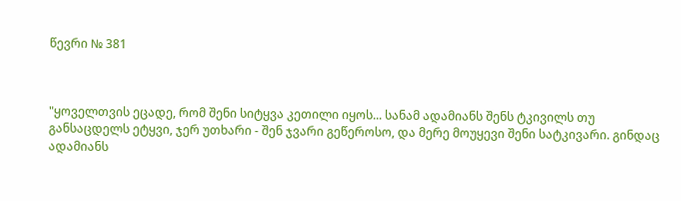წევრი № 381



"ყოველთვის ეცადე, რომ შენი სიტყვა კეთილი იყოს... სანამ ადამიანს შენს ტკივილს თუ განსაცდელს ეტყვი, ჯერ უთხარი - შენ ჯვარი გეწეროსო, და მერე მოუყევი შენი სატკივარი. გინდაც ადამიანს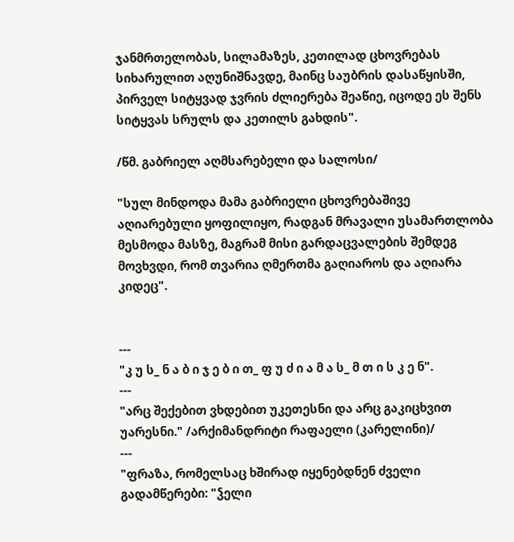ჯანმრთელობას, სილამაზეს, კეთილად ცხოვრებას სიხარულით აღუნიშნავდე, მაინც საუბრის დასაწყისში, პირველ სიტყვად ჯვრის ძლიერება შეაწიე, იცოდე ეს შენს სიტყვას სრულს და კეთილს გახდის".

/წმ. გაბრიელ აღმსარებელი და სალოსი/

"სულ მინდოდა მამა გაბრიელი ცხოვრებაშივე აღიარებული ყოფილიყო, რადგან მრავალი უსამართლობა მესმოდა მასზე, მაგრამ მისი გარდაცვალების შემდეგ მოვხვდი, რომ თვარია ღმერთმა გაღიაროს და აღიარა კიდეც".


---
"კ უ ს_ ნ ა ბ ი ჯ ე ბ ი თ_ ფ უ ძ ი ა მ ა ს_ მ თ ი ს კ ე ნ".
---
"არც შექებით ვხდებით უკეთესნი და არც გაკიცხვით უარესნი." /არქიმანდრიტი რაფაელი (კარელინი)/
---
"ფრაზა, რომელსაც ხშირად იყენებდნენ ძველი გადამწერები: "ჴელი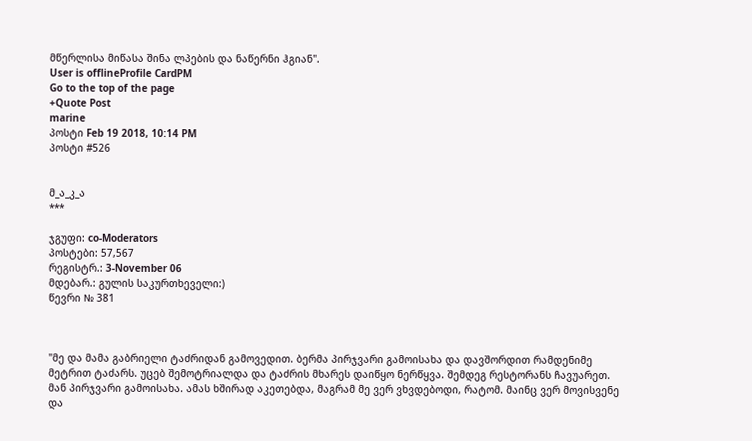მწერლისა მიწასა შინა ლპების და ნაწერნი ჰგიან".
User is offlineProfile CardPM
Go to the top of the page
+Quote Post
marine
პოსტი Feb 19 2018, 10:14 PM
პოსტი #526


მ_ა_კ_ა
***

ჯგუფი: co-Moderators
პოსტები: 57,567
რეგისტრ.: 3-November 06
მდებარ.: გულის საკურთხეველი:)
წევრი № 381



"მე და მამა გაბრიელი ტაძრიდან გამოვედით. ბერმა პირჯვარი გამოისახა და დავშორდით რამდენიმე მეტრით ტაძარს. უცებ შემოტრიალდა და ტაძრის მხარეს დაიწყო ნერწყვა. შემდეგ რესტორანს ჩავუარეთ. მან პირჯვარი გამოისახა. ამას ხშირად აკეთებდა, მაგრამ მე ვერ ვხვდებოდი, რატომ. მაინც ვერ მოვისვენე და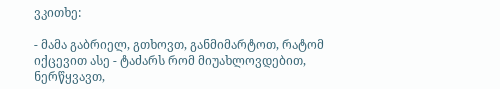ვკითხე:

- მამა გაბრიელ, გთხოვთ, განმიმარტოთ, რატომ იქცევით ასე - ტაძარს რომ მიუახლოვდებით, ნერწყვავთ,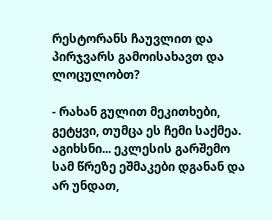რესტორანს ჩაუვლით და პირჯვარს გამოისახავთ და ლოცულობთ?

- რახან გულით მეკითხები, გეტყვი, თუმცა ეს ჩემი საქმეა. აგიხსნი... ეკლესის გარშემო სამ წრეზე ეშმაკები დგანან და არ უნდათ,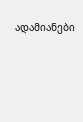ადამიანები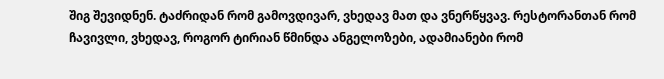შიგ შევიდნენ. ტაძრიდან რომ გამოვდივარ, ვხედავ მათ და ვნერწყვავ. რესტორანთან რომ ჩავივლი, ვხედავ, როგორ ტირიან წმინდა ანგელოზები, ადამიანები რომ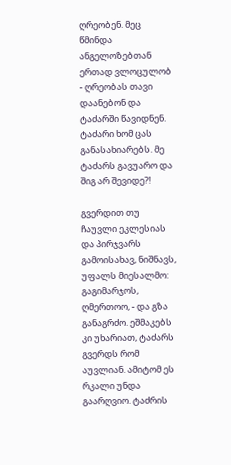ღრეობენ. მეც წმინდა ანგელოზებთან ერთად ვლოცულობ - ღრეობას თავი დაანებონ და ტაძარში წავიდნენ. ტაძარი ხომ ცას განასახიარებს. მე ტაძარს გავუარო და შიგ არ შევიდე?!

გვერდით თუ ჩაუვლი ეკლესიას და პირჯვარს გამოისახავ, ნიშნავს, უფალს მიესალმო: გაგიმარჯოს, ღმერთოო, - და გზა განაგრძო. ეშმაკებს კი უხარიათ, ტაძარს გვერდს რომ აუვლიან. ამიტომ ეს რკალი უნდა გაარღვიო. ტაძრის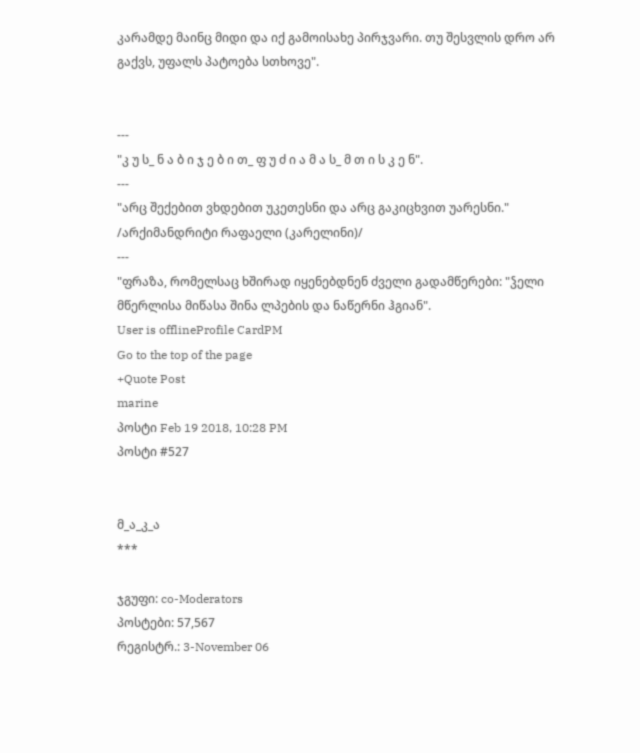კარამდე მაინც მიდი და იქ გამოისახე პირჯვარი. თუ შესვლის დრო არ გაქვს, უფალს პატოება სთხოვე".


---
"კ უ ს_ ნ ა ბ ი ჯ ე ბ ი თ_ ფ უ ძ ი ა მ ა ს_ მ თ ი ს კ ე ნ".
---
"არც შექებით ვხდებით უკეთესნი და არც გაკიცხვით უარესნი." /არქიმანდრიტი რაფაელი (კარელინი)/
---
"ფრაზა, რომელსაც ხშირად იყენებდნენ ძველი გადამწერები: "ჴელი მწერლისა მიწასა შინა ლპების და ნაწერნი ჰგიან".
User is offlineProfile CardPM
Go to the top of the page
+Quote Post
marine
პოსტი Feb 19 2018, 10:28 PM
პოსტი #527


მ_ა_კ_ა
***

ჯგუფი: co-Moderators
პოსტები: 57,567
რეგისტრ.: 3-November 06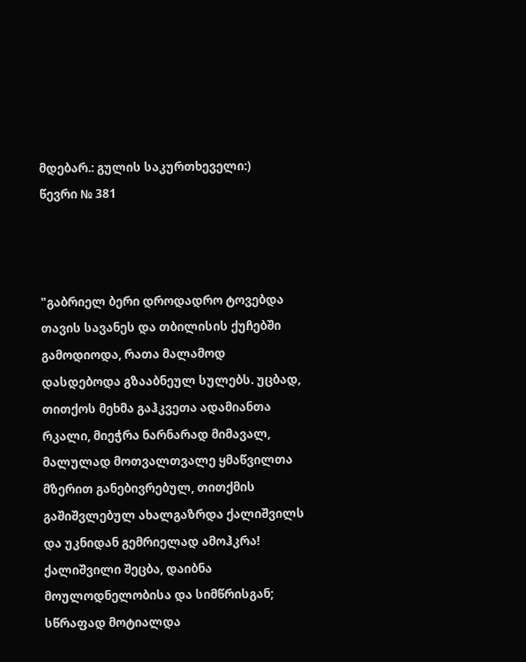მდებარ.: გულის საკურთხეველი:)
წევრი № 381



"გაბრიელ ბერი დროდადრო ტოვებდა თავის სავანეს და თბილისის ქუჩებში გამოდიოდა, რათა მალამოდ დასდებოდა გზააბნეულ სულებს. უცბად, თითქოს მეხმა გაჰკვეთა ადამიანთა რკალი, მიეჭრა ნარნარად მიმავალ, მალულად მოთვალთვალე ყმაწვილთა მზერით განებივრებულ, თითქმის გაშიშვლებულ ახალგაზრდა ქალიშვილს და უკნიდან გემრიელად ამოჰკრა! ქალიშვილი შეცბა, დაიბნა მოულოდნელობისა და სიმწრისგან; სწრაფად მოტიალდა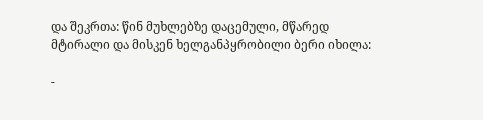და შეკრთა: წინ მუხლებზე დაცემული, მწარედ მტირალი და მისკენ ხელგანპყრობილი ბერი იხილა:

-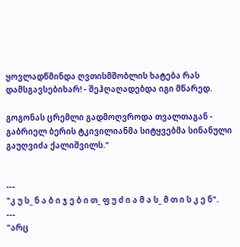ყოვლადწმინდა ღვთისმშობლის ხატება რას დამსგავსებიხარ! - შეჰღაღადებდა იგი მწარედ.

გოგონას ცრემლი გადმოღვროდა თვალთაგან - გაბრიელ ბერის ტკივილიანმა სიტყვებმა სინანული გაუღვიძა ქალიშვილს."


---
"კ უ ს_ ნ ა ბ ი ჯ ე ბ ი თ_ ფ უ ძ ი ა მ ა ს_ მ თ ი ს კ ე ნ".
---
"არც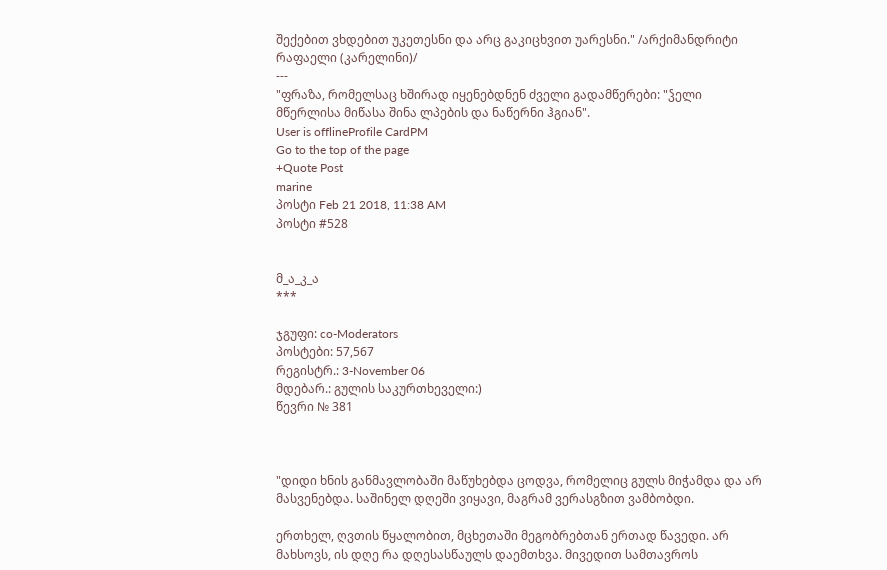შექებით ვხდებით უკეთესნი და არც გაკიცხვით უარესნი." /არქიმანდრიტი რაფაელი (კარელინი)/
---
"ფრაზა, რომელსაც ხშირად იყენებდნენ ძველი გადამწერები: "ჴელი მწერლისა მიწასა შინა ლპების და ნაწერნი ჰგიან".
User is offlineProfile CardPM
Go to the top of the page
+Quote Post
marine
პოსტი Feb 21 2018, 11:38 AM
პოსტი #528


მ_ა_კ_ა
***

ჯგუფი: co-Moderators
პოსტები: 57,567
რეგისტრ.: 3-November 06
მდებარ.: გულის საკურთხეველი:)
წევრი № 381



"დიდი ხნის განმავლობაში მაწუხებდა ცოდვა, რომელიც გულს მიჭამდა და არ მასვენებდა. საშინელ დღეში ვიყავი, მაგრამ ვერასგზით ვამბობდი.

ერთხელ, ღვთის წყალობით, მცხეთაში მეგობრებთან ერთად წავედი. არ მახსოვს, ის დღე რა დღესასწაულს დაემთხვა. მივედით სამთავროს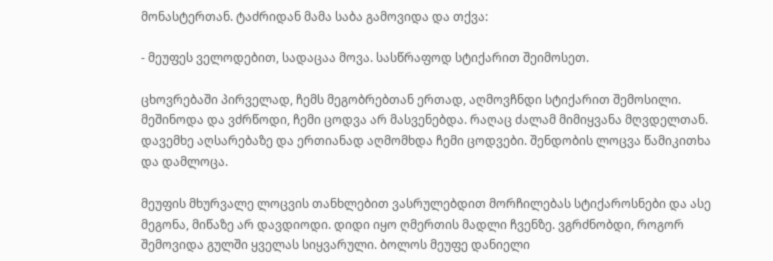მონასტერთან. ტაძრიდან მამა საბა გამოვიდა და თქვა:

- მეუფეს ველოდებით, სადაცაა მოვა. სასწრაფოდ სტიქარით შეიმოსეთ.

ცხოვრებაში პირველად, ჩემს მეგობრებთან ერთად, აღმოვჩნდი სტიქარით შემოსილი. მეშინოდა და ვძრწოდი, ჩემი ცოდვა არ მასვენებდა. რაღაც ძალამ მიმიყვანა მღვდელთან. დავემხე აღსარებაზე და ერთიანად აღმომხდა ჩემი ცოდვები. შენდობის ლოცვა წამიკითხა და დამლოცა.

მეუფის მხურვალე ლოცვის თანხლებით ვასრულებდით მორჩილებას სტიქაროსნები და ასე მეგონა, მიწაზე არ დავდიოდი. დიდი იყო ღმერთის მადლი ჩვენზე. ვგრძნობდი, როგორ შემოვიდა გულში ყველას სიყვარული. ბოლოს მეუფე დანიელი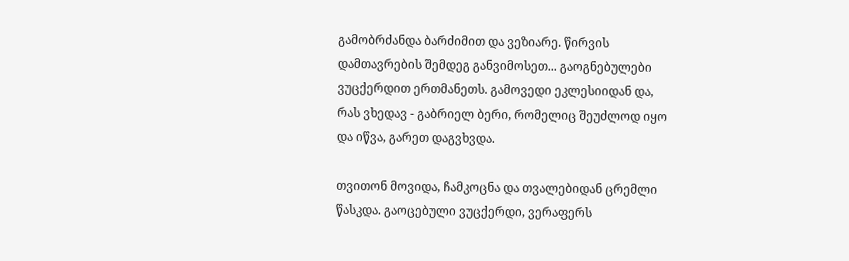გამობრძანდა ბარძიმით და ვეზიარე. წირვის დამთავრების შემდეგ განვიმოსეთ... გაოგნებულები ვუცქერდით ერთმანეთს. გამოვედი ეკლესიიდან და, რას ვხედავ - გაბრიელ ბერი, რომელიც შეუძლოდ იყო და იწვა, გარეთ დაგვხვდა.

თვითონ მოვიდა, ჩამკოცნა და თვალებიდან ცრემლი წასკდა. გაოცებული ვუცქერდი, ვერაფერს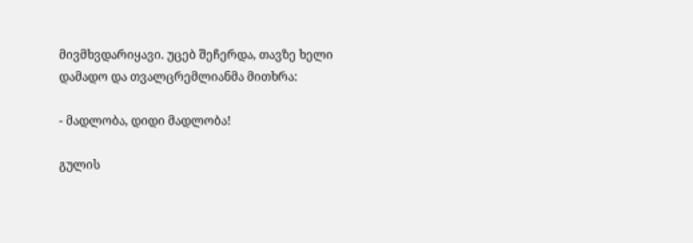მივმხვდარიყავი. უცებ შეჩერდა, თავზე ხელი დამადო და თვალცრემლიანმა მითხრა:

- მადლობა, დიდი მადლობა!

გულის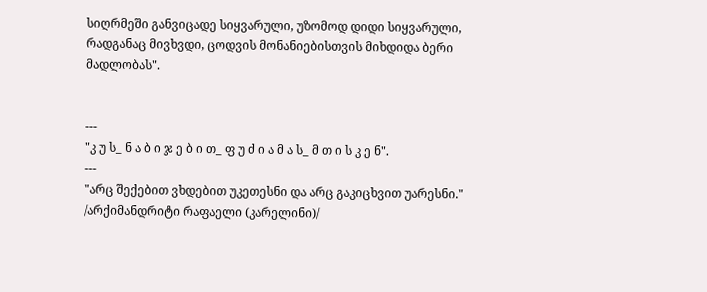სიღრმეში განვიცადე სიყვარული, უზომოდ დიდი სიყვარული, რადგანაც მივხვდი, ცოდვის მონანიებისთვის მიხდიდა ბერი მადლობას".


---
"კ უ ს_ ნ ა ბ ი ჯ ე ბ ი თ_ ფ უ ძ ი ა მ ა ს_ მ თ ი ს კ ე ნ".
---
"არც შექებით ვხდებით უკეთესნი და არც გაკიცხვით უარესნი." /არქიმანდრიტი რაფაელი (კარელინი)/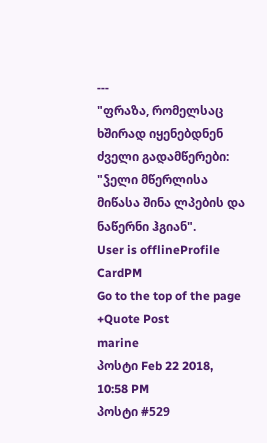---
"ფრაზა, რომელსაც ხშირად იყენებდნენ ძველი გადამწერები: "ჴელი მწერლისა მიწასა შინა ლპების და ნაწერნი ჰგიან".
User is offlineProfile CardPM
Go to the top of the page
+Quote Post
marine
პოსტი Feb 22 2018, 10:58 PM
პოსტი #529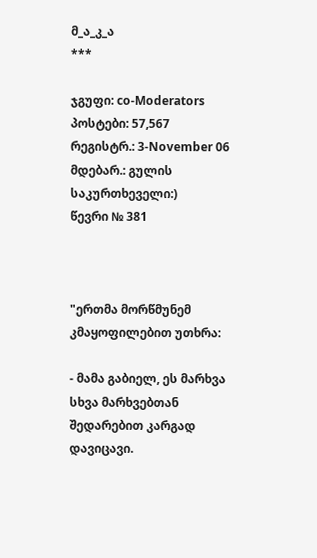მ_ა_კ_ა
***

ჯგუფი: co-Moderators
პოსტები: 57,567
რეგისტრ.: 3-November 06
მდებარ.: გულის საკურთხეველი:)
წევრი № 381



"ერთმა მორწმუნემ კმაყოფილებით უთხრა:

- მამა გაბიელ, ეს მარხვა სხვა მარხვებთან შედარებით კარგად დავიცავი.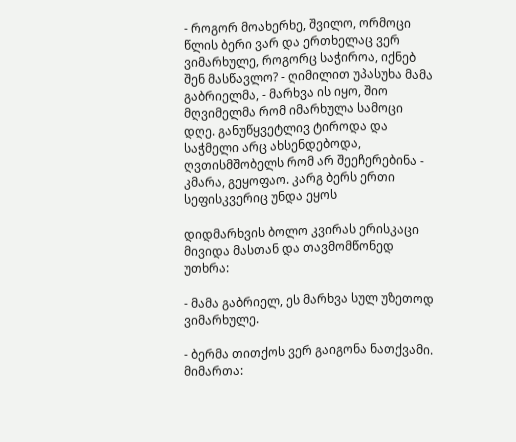- როგორ მოახერხე, შვილო, ორმოცი წლის ბერი ვარ და ერთხელაც ვერ ვიმარხულე, როგორც საჭიროა, იქნებ შენ მასწავლო? - ღიმილით უპასუხა მამა გაბრიელმა, - მარხვა ის იყო, შიო მღვიმელმა რომ იმარხულა სამოცი დღე. განუწყვეტლივ ტიროდა და საჭმელი არც ახსენდებოდა, ღვთისმშობელს რომ არ შეეჩერებინა - კმარა, გეყოფაო. კარგ ბერს ერთი სეფისკვერიც უნდა ეყოს

დიდმარხვის ბოლო კვირას ერისკაცი მივიდა მასთან და თავმომწონედ უთხრა:

- მამა გაბრიელ, ეს მარხვა სულ უზეთოდ ვიმარხულე.

- ბერმა თითქოს ვერ გაიგონა ნათქვამი. მიმართა: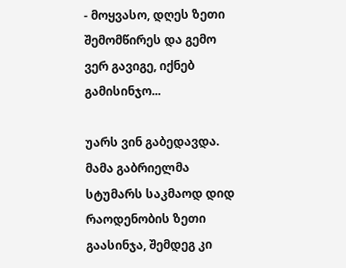- მოყვასო, დღეს ზეთი შემომწირეს და გემო ვერ გავიგე, იქნებ გამისინჯო...

უარს ვინ გაბედავდა. მამა გაბრიელმა სტუმარს საკმაოდ დიდ რაოდენობის ზეთი გაასინჯა, შემდეგ კი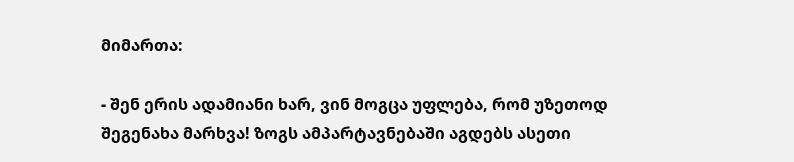მიმართა:

- შენ ერის ადამიანი ხარ, ვინ მოგცა უფლება, რომ უზეთოდ შეგენახა მარხვა! ზოგს ამპარტავნებაში აგდებს ასეთი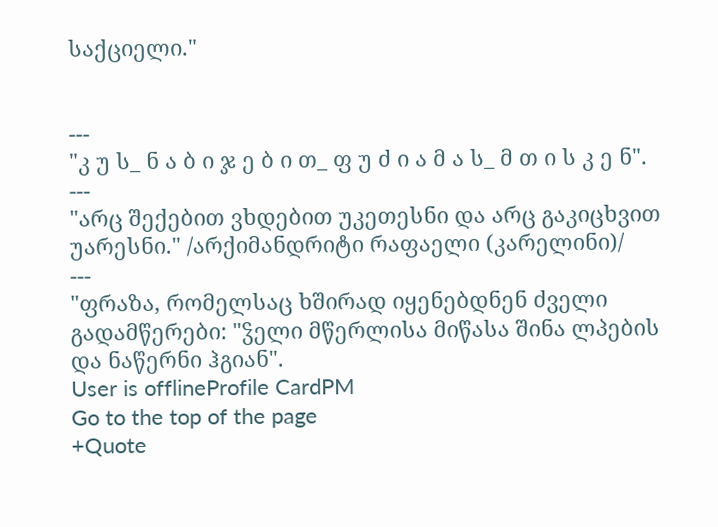საქციელი."


---
"კ უ ს_ ნ ა ბ ი ჯ ე ბ ი თ_ ფ უ ძ ი ა მ ა ს_ მ თ ი ს კ ე ნ".
---
"არც შექებით ვხდებით უკეთესნი და არც გაკიცხვით უარესნი." /არქიმანდრიტი რაფაელი (კარელინი)/
---
"ფრაზა, რომელსაც ხშირად იყენებდნენ ძველი გადამწერები: "ჴელი მწერლისა მიწასა შინა ლპების და ნაწერნი ჰგიან".
User is offlineProfile CardPM
Go to the top of the page
+Quote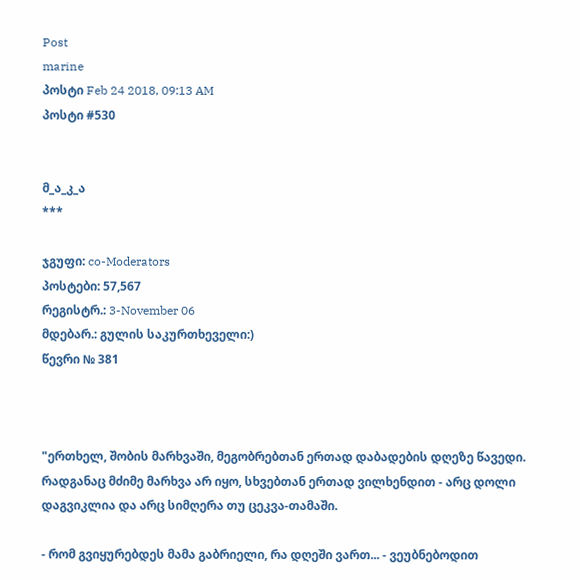Post
marine
პოსტი Feb 24 2018, 09:13 AM
პოსტი #530


მ_ა_კ_ა
***

ჯგუფი: co-Moderators
პოსტები: 57,567
რეგისტრ.: 3-November 06
მდებარ.: გულის საკურთხეველი:)
წევრი № 381



"ერთხელ, შობის მარხვაში, მეგობრებთან ერთად დაბადების დღეზე წავედი. რადგანაც მძიმე მარხვა არ იყო, სხვებთან ერთად ვილხენდით - არც დოლი დაგვიკლია და არც სიმღერა თუ ცეკვა-თამაში.

- რომ გვიყურებდეს მამა გაბრიელი, რა დღეში ვართ... - ვეუბნებოდით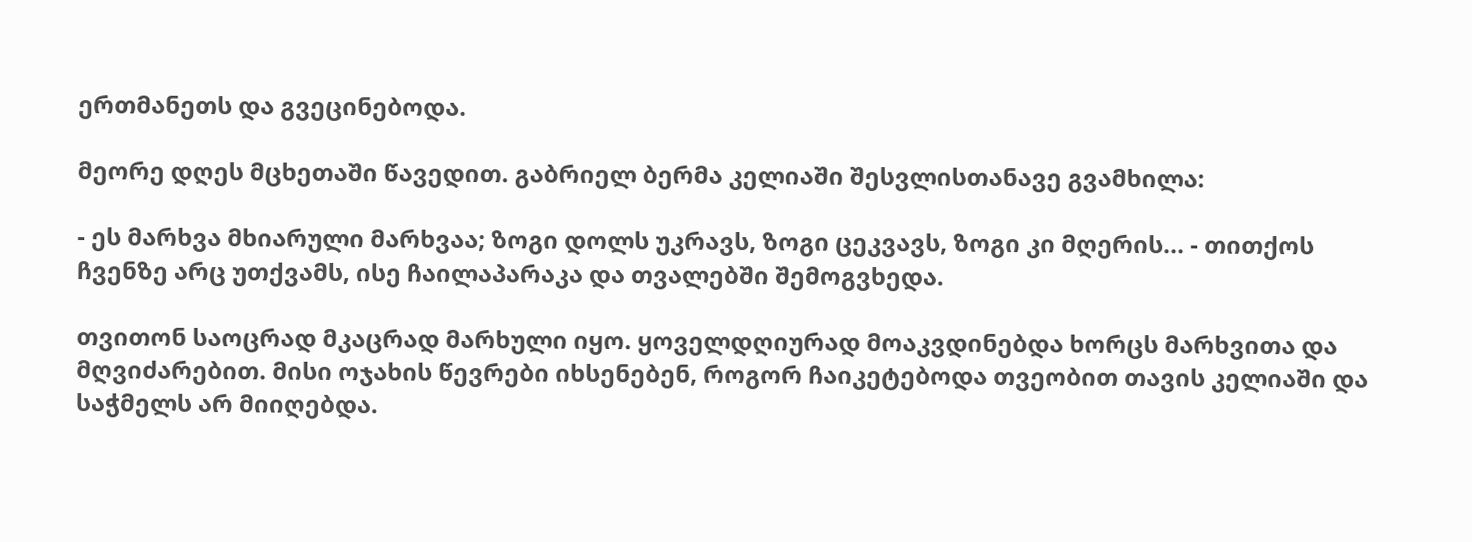ერთმანეთს და გვეცინებოდა.

მეორე დღეს მცხეთაში წავედით. გაბრიელ ბერმა კელიაში შესვლისთანავე გვამხილა:

- ეს მარხვა მხიარული მარხვაა; ზოგი დოლს უკრავს, ზოგი ცეკვავს, ზოგი კი მღერის... - თითქოს ჩვენზე არც უთქვამს, ისე ჩაილაპარაკა და თვალებში შემოგვხედა.

თვითონ საოცრად მკაცრად მარხული იყო. ყოველდღიურად მოაკვდინებდა ხორცს მარხვითა და მღვიძარებით. მისი ოჯახის წევრები იხსენებენ, როგორ ჩაიკეტებოდა თვეობით თავის კელიაში და საჭმელს არ მიიღებდა.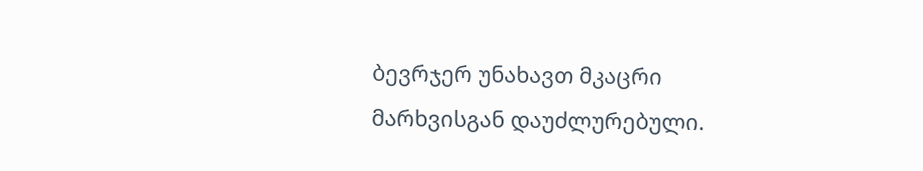ბევრჯერ უნახავთ მკაცრი მარხვისგან დაუძლურებული.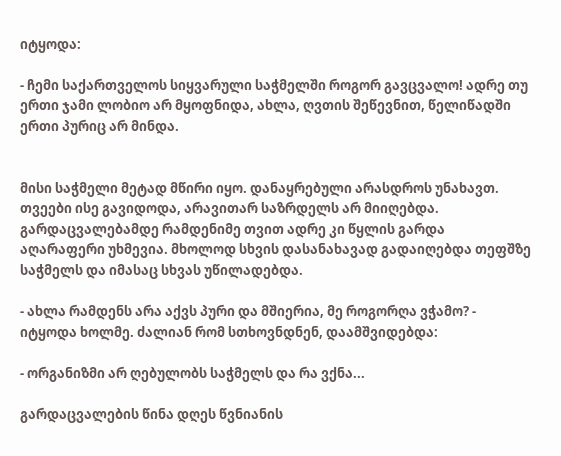იტყოდა:

- ჩემი საქართველოს სიყვარული საჭმელში როგორ გავცვალო! ადრე თუ ერთი ჯამი ლობიო არ მყოფნიდა, ახლა, ღვთის შეწევნით, წელიწადში ერთი პურიც არ მინდა.


მისი საჭმელი მეტად მწირი იყო. დანაყრებული არასდროს უნახავთ. თვეები ისე გავიდოდა, არავითარ საზრდელს არ მიიღებდა. გარდაცვალებამდე რამდენიმე თვით ადრე კი წყლის გარდა აღარაფერი უხმევია. მხოლოდ სხვის დასანახავად გადაიღებდა თეფშზე საჭმელს და იმასაც სხვას უწილადებდა.

- ახლა რამდენს არა აქვს პური და მშიერია, მე როგორღა ვჭამო? - იტყოდა ხოლმე. ძალიან რომ სთხოვნდნენ, დაამშვიდებდა:

- ორგანიზმი არ ღებულობს საჭმელს და რა ვქნა...

გარდაცვალების წინა დღეს წვნიანის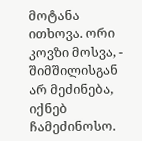მოტანა ითხოვა. ორი კოვზი მოსვა, - შიმშილისგან არ მეძინება, იქნებ ჩამეძინოსო.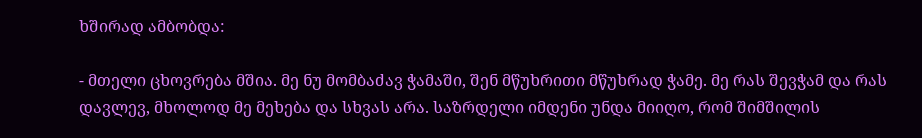ხშირად ამბობდა:

- მთელი ცხოვრება მშია. მე ნუ მომბაძავ ჭამაში, შენ მწუხრითი მწუხრად ჭამე. მე რას შევჭამ და რას დავლევ, მხოლოდ მე მეხება და სხვას არა. საზრდელი იმდენი უნდა მიიღო, რომ შიმშილის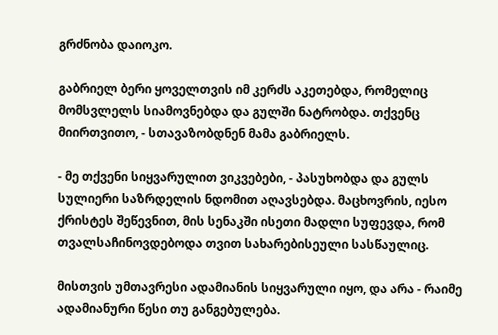გრძნობა დაიოკო.

გაბრიელ ბერი ყოველთვის იმ კერძს აკეთებდა, რომელიც მომსვლელს სიამოვნებდა და გულში ნატრობდა. თქვენც მიირთვითო, - სთავაზობდნენ მამა გაბრიელს.

- მე თქვენი სიყვარულით ვიკვებები, - პასუხობდა და გულს სულიერი საზრდელის ნდომით აღავსებდა. მაცხოვრის, იესო ქრისტეს შეწევნით, მის სენაკში ისეთი მადლი სუფევდა, რომ თვალსაჩინოვდებოდა თვით სახარებისეული სასწაულიც.

მისთვის უმთავრესი ადამიანის სიყვარული იყო, და არა - რაიმე ადამიანური წესი თუ განგებულება.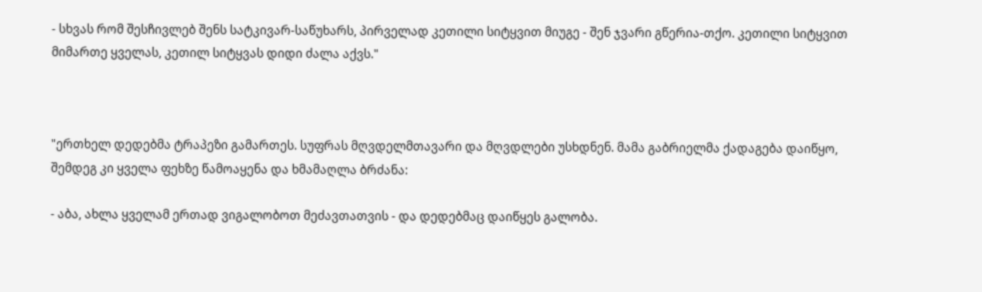- სხვას რომ შესჩივლებ შენს სატკივარ-საწუხარს, პირველად კეთილი სიტყვით მიუგე - შენ ჯვარი გწერია-თქო. კეთილი სიტყვით მიმართე ყველას, კეთილ სიტყვას დიდი ძალა აქვს."



"ერთხელ დედებმა ტრაპეზი გამართეს. სუფრას მღვდელმთავარი და მღვდლები უსხდნენ. მამა გაბრიელმა ქადაგება დაიწყო, შემდეგ კი ყველა ფეხზე წამოაყენა და ხმამაღლა ბრძანა:

- აბა, ახლა ყველამ ერთად ვიგალობოთ მეძავთათვის - და დედებმაც დაიწყეს გალობა.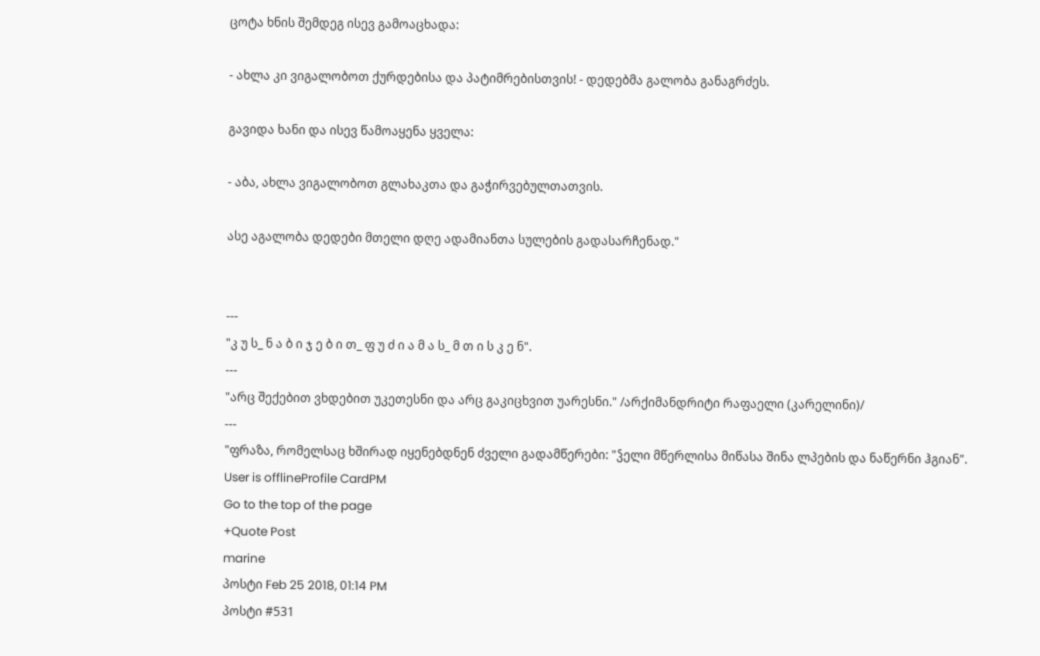ცოტა ხნის შემდეგ ისევ გამოაცხადა:

- ახლა კი ვიგალობოთ ქურდებისა და პატიმრებისთვის! - დედებმა გალობა განაგრძეს.

გავიდა ხანი და ისევ წამოაყენა ყველა:

- აბა, ახლა ვიგალობოთ გლახაკთა და გაჭირვებულთათვის.

ასე აგალობა დედები მთელი დღე ადამიანთა სულების გადასარჩენად."


---
"კ უ ს_ ნ ა ბ ი ჯ ე ბ ი თ_ ფ უ ძ ი ა მ ა ს_ მ თ ი ს კ ე ნ".
---
"არც შექებით ვხდებით უკეთესნი და არც გაკიცხვით უარესნი." /არქიმანდრიტი რაფაელი (კარელინი)/
---
"ფრაზა, რომელსაც ხშირად იყენებდნენ ძველი გადამწერები: "ჴელი მწერლისა მიწასა შინა ლპების და ნაწერნი ჰგიან".
User is offlineProfile CardPM
Go to the top of the page
+Quote Post
marine
პოსტი Feb 25 2018, 01:14 PM
პოსტი #531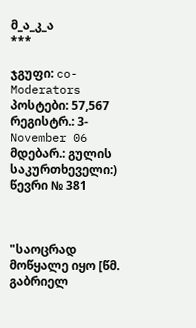მ_ა_კ_ა
***

ჯგუფი: co-Moderators
პოსტები: 57,567
რეგისტრ.: 3-November 06
მდებარ.: გულის საკურთხეველი:)
წევრი № 381



"საოცრად მოწყალე იყო [წმ. გაბრიელ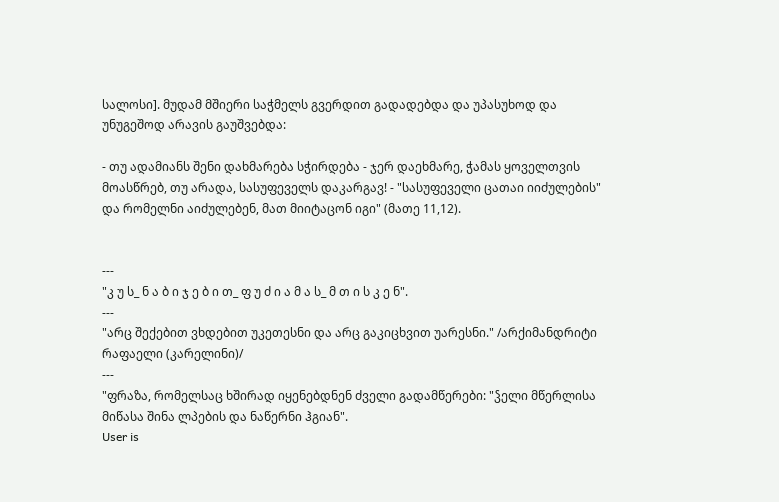სალოსი]. მუდამ მშიერი საჭმელს გვერდით გადადებდა და უპასუხოდ და უნუგეშოდ არავის გაუშვებდა:

- თუ ადამიანს შენი დახმარება სჭირდება - ჯერ დაეხმარე, ჭამას ყოველთვის მოასწრებ, თუ არადა, სასუფეველს დაკარგავ! - "სასუფეველი ცათაი იიძულების" და რომელნი აიძულებენ, მათ მიიტაცონ იგი" (მათე 11,12).


---
"კ უ ს_ ნ ა ბ ი ჯ ე ბ ი თ_ ფ უ ძ ი ა მ ა ს_ მ თ ი ს კ ე ნ".
---
"არც შექებით ვხდებით უკეთესნი და არც გაკიცხვით უარესნი." /არქიმანდრიტი რაფაელი (კარელინი)/
---
"ფრაზა, რომელსაც ხშირად იყენებდნენ ძველი გადამწერები: "ჴელი მწერლისა მიწასა შინა ლპების და ნაწერნი ჰგიან".
User is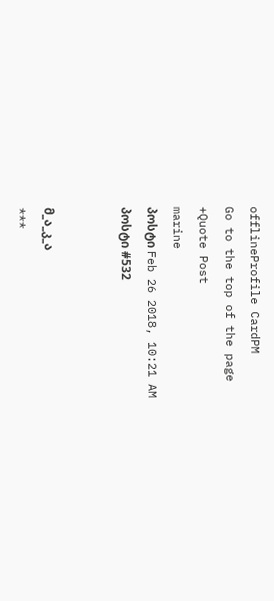offlineProfile CardPM
Go to the top of the page
+Quote Post
marine
პოსტი Feb 26 2018, 10:21 AM
პოსტი #532


მ_ა_კ_ა
***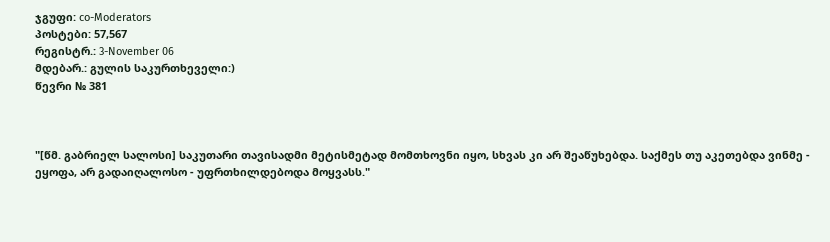ჯგუფი: co-Moderators
პოსტები: 57,567
რეგისტრ.: 3-November 06
მდებარ.: გულის საკურთხეველი:)
წევრი № 381



"[წმ. გაბრიელ სალოსი] საკუთარი თავისადმი მეტისმეტად მომთხოვნი იყო, სხვას კი არ შეაწუხებდა. საქმეს თუ აკეთებდა ვინმე - ეყოფა, არ გადაიღალოსო - უფრთხილდებოდა მოყვასს."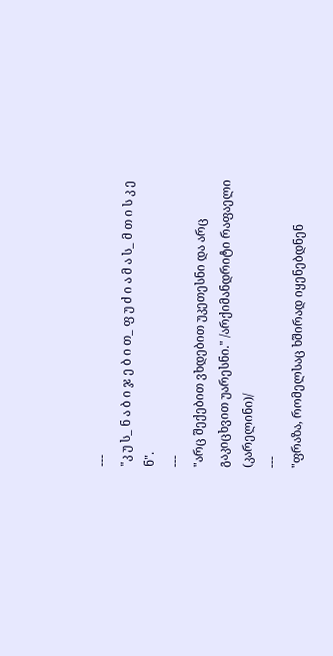---
"კ უ ს_ ნ ა ბ ი ჯ ე ბ ი თ_ ფ უ ძ ი ა მ ა ს_ მ თ ი ს კ ე ნ".
---
"არც შექებით ვხდებით უკეთესნი და არც გაკიცხვით უარესნი." /არქიმანდრიტი რაფაელი (კარელინი)/
---
"ფრაზა, რომელსაც ხშირად იყენებდნენ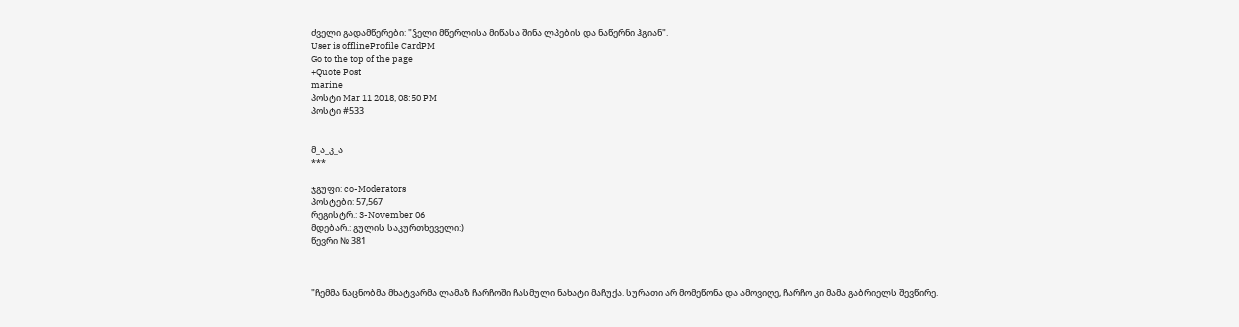ძველი გადამწერები: "ჴელი მწერლისა მიწასა შინა ლპების და ნაწერნი ჰგიან".
User is offlineProfile CardPM
Go to the top of the page
+Quote Post
marine
პოსტი Mar 11 2018, 08:50 PM
პოსტი #533


მ_ა_კ_ა
***

ჯგუფი: co-Moderators
პოსტები: 57,567
რეგისტრ.: 3-November 06
მდებარ.: გულის საკურთხეველი:)
წევრი № 381



"ჩემმა ნაცნობმა მხატვარმა ლამაზ ჩარჩოში ჩასმული ნახატი მაჩუქა. სურათი არ მომეწონა და ამოვიღე, ჩარჩო კი მამა გაბრიელს შევწირე.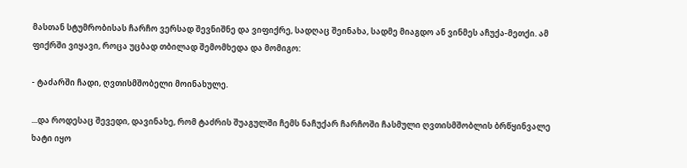მასთან სტუმრობისას ჩარჩო ვერსად შევნიშნე და ვიფიქრე, სადღაც შეინახა, სადმე მიაგდო ან ვინმეს აჩუქა-მეთქი. ამ ფიქრში ვიყავი, როცა უცბად თბილად შემომხედა და მომიგო:

- ტაძარში ჩადი, ღვთისმშობელი მოინახულე.

...და როდესაც შევედი, დავინახე, რომ ტაძრის შუაგულში ჩემს ნაჩუქარ ჩარჩოში ჩასმული ღვთისმშობლის ბრწყინვალე ხატი იყო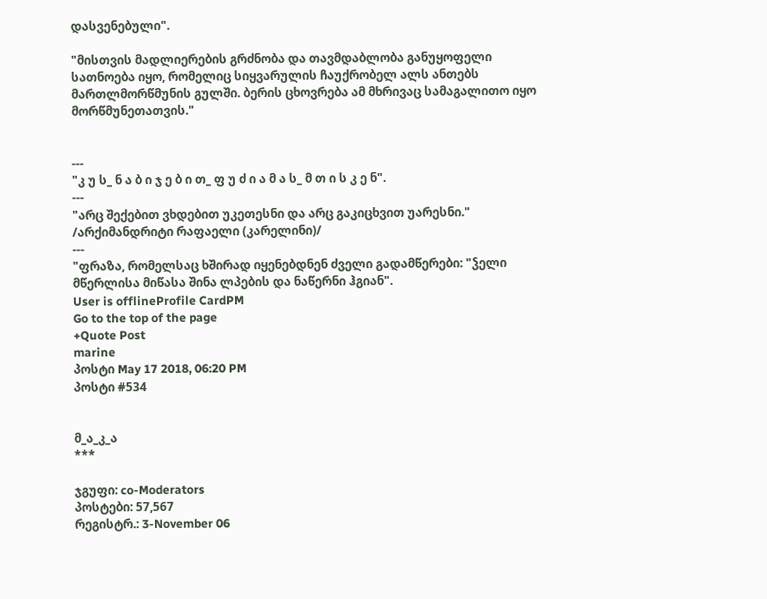დასვენებული".

"მისთვის მადლიერების გრძნობა და თავმდაბლობა განუყოფელი სათნოება იყო, რომელიც სიყვარულის ჩაუქრობელ ალს ანთებს მართლმორწმუნის გულში. ბერის ცხოვრება ამ მხრივაც სამაგალითო იყო მორწმუნეთათვის."


---
"კ უ ს_ ნ ა ბ ი ჯ ე ბ ი თ_ ფ უ ძ ი ა მ ა ს_ მ თ ი ს კ ე ნ".
---
"არც შექებით ვხდებით უკეთესნი და არც გაკიცხვით უარესნი." /არქიმანდრიტი რაფაელი (კარელინი)/
---
"ფრაზა, რომელსაც ხშირად იყენებდნენ ძველი გადამწერები: "ჴელი მწერლისა მიწასა შინა ლპების და ნაწერნი ჰგიან".
User is offlineProfile CardPM
Go to the top of the page
+Quote Post
marine
პოსტი May 17 2018, 06:20 PM
პოსტი #534


მ_ა_კ_ა
***

ჯგუფი: co-Moderators
პოსტები: 57,567
რეგისტრ.: 3-November 06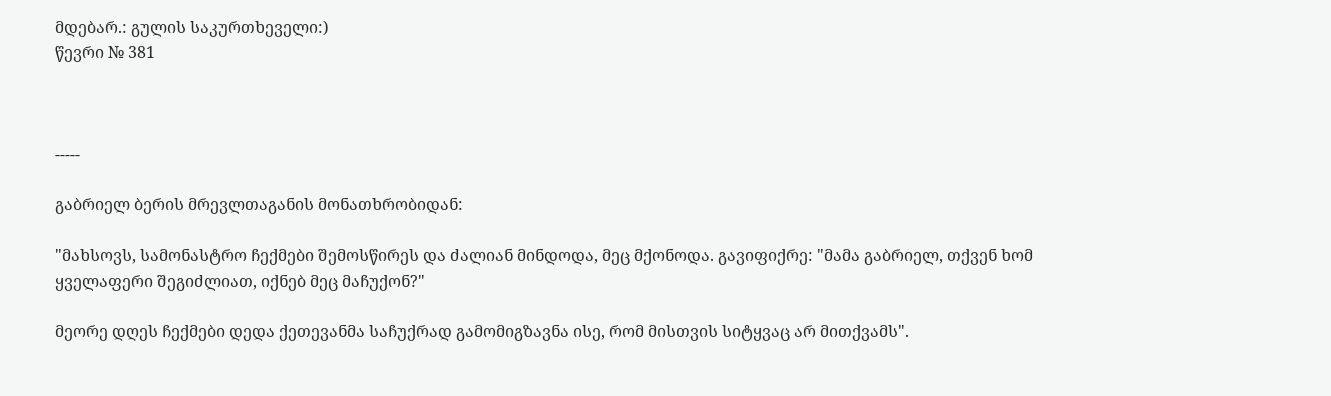მდებარ.: გულის საკურთხეველი:)
წევრი № 381



-----

გაბრიელ ბერის მრევლთაგანის მონათხრობიდან:

"მახსოვს, სამონასტრო ჩექმები შემოსწირეს და ძალიან მინდოდა, მეც მქონოდა. გავიფიქრე: "მამა გაბრიელ, თქვენ ხომ ყველაფერი შეგიძლიათ, იქნებ მეც მაჩუქონ?"

მეორე დღეს ჩექმები დედა ქეთევანმა საჩუქრად გამომიგზავნა ისე, რომ მისთვის სიტყვაც არ მითქვამს".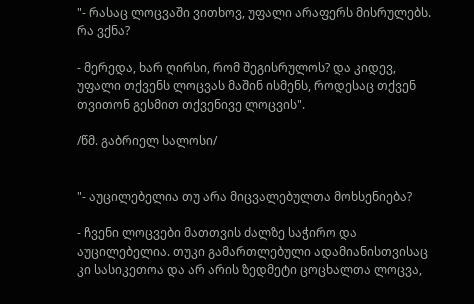"- რასაც ლოცვაში ვითხოვ, უფალი არაფერს მისრულებს. რა ვქნა?

- მერედა, ხარ ღირსი, რომ შეგისრულოს? და კიდევ, უფალი თქვენს ლოცვას მაშინ ისმენს, როდესაც თქვენ თვითონ გესმით თქვენივე ლოცვის".

/წმ. გაბრიელ სალოსი/


"- აუცილებელია თუ არა მიცვალებულთა მოხსენიება?

- ჩვენი ლოცვები მათთვის ძალზე საჭირო და აუცილებელია. თუკი გამართლებული ადამიანისთვისაც კი სასიკეთოა და არ არის ზედმეტი ცოცხალთა ლოცვა,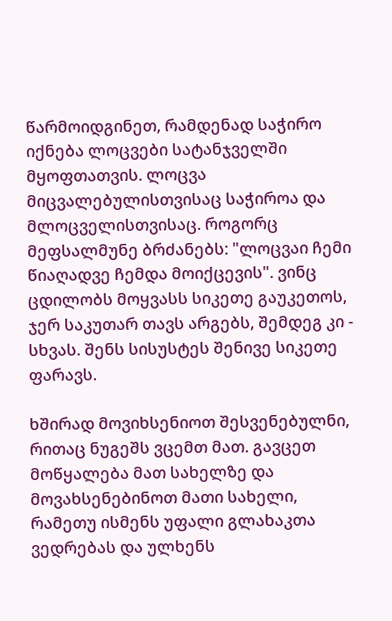წარმოიდგინეთ, რამდენად საჭირო იქნება ლოცვები სატანჯველში მყოფთათვის. ლოცვა მიცვალებულისთვისაც საჭიროა და მლოცველისთვისაც. როგორც მეფსალმუნე ბრძანებს: "ლოცვაი ჩემი წიაღადვე ჩემდა მოიქცევის". ვინც ცდილობს მოყვასს სიკეთე გაუკეთოს, ჯერ საკუთარ თავს არგებს, შემდეგ კი - სხვას. შენს სისუსტეს შენივე სიკეთე ფარავს.

ხშირად მოვიხსენიოთ შესვენებულნი, რითაც ნუგეშს ვცემთ მათ. გავცეთ მოწყალება მათ სახელზე და მოვახსენებინოთ მათი სახელი, რამეთუ ისმენს უფალი გლახაკთა ვედრებას და ულხენს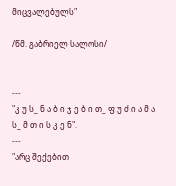მიცვალებულს"

/წმ. გაბრიელ სალოსი/


---
"კ უ ს_ ნ ა ბ ი ჯ ე ბ ი თ_ ფ უ ძ ი ა მ ა ს_ მ თ ი ს კ ე ნ".
---
"არც შექებით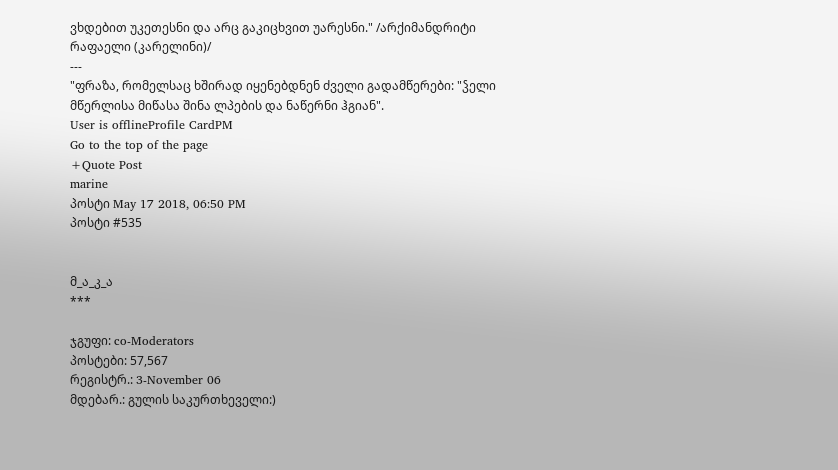ვხდებით უკეთესნი და არც გაკიცხვით უარესნი." /არქიმანდრიტი რაფაელი (კარელინი)/
---
"ფრაზა, რომელსაც ხშირად იყენებდნენ ძველი გადამწერები: "ჴელი მწერლისა მიწასა შინა ლპების და ნაწერნი ჰგიან".
User is offlineProfile CardPM
Go to the top of the page
+Quote Post
marine
პოსტი May 17 2018, 06:50 PM
პოსტი #535


მ_ა_კ_ა
***

ჯგუფი: co-Moderators
პოსტები: 57,567
რეგისტრ.: 3-November 06
მდებარ.: გულის საკურთხეველი:)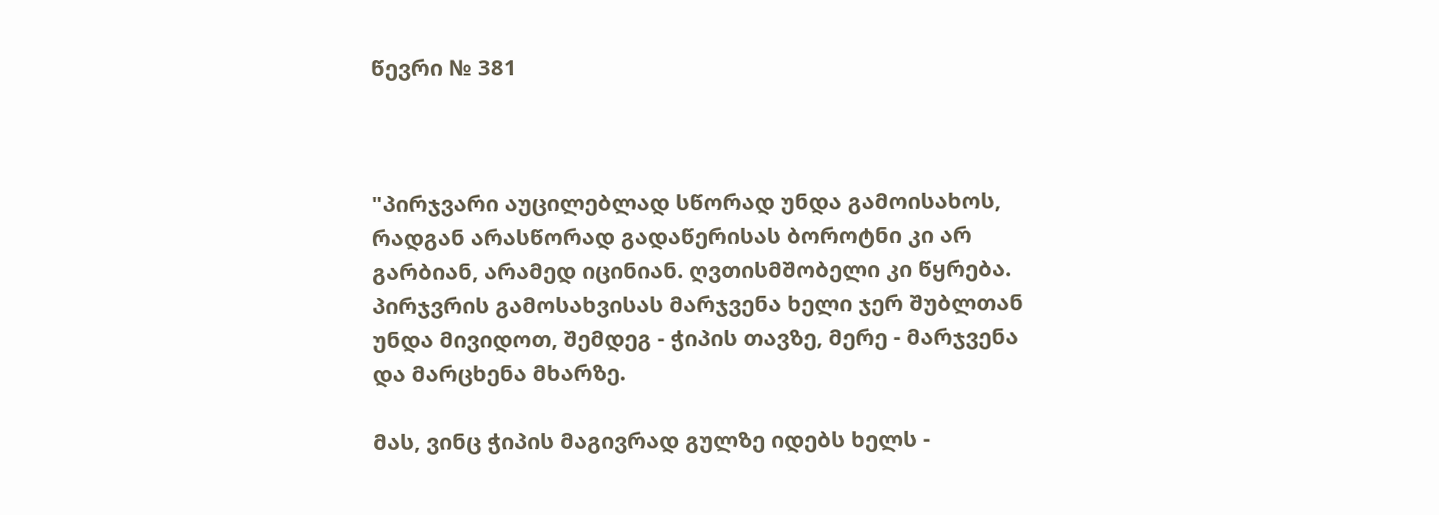წევრი № 381



"პირჯვარი აუცილებლად სწორად უნდა გამოისახოს, რადგან არასწორად გადაწერისას ბოროტნი კი არ გარბიან, არამედ იცინიან. ღვთისმშობელი კი წყრება. პირჯვრის გამოსახვისას მარჯვენა ხელი ჯერ შუბლთან უნდა მივიდოთ, შემდეგ - ჭიპის თავზე, მერე - მარჯვენა და მარცხენა მხარზე.

მას, ვინც ჭიპის მაგივრად გულზე იდებს ხელს -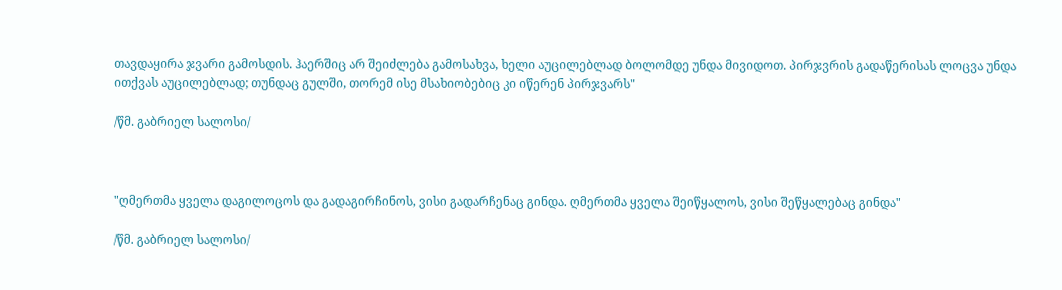თავდაყირა ჯვარი გამოსდის. ჰაერშიც არ შეიძლება გამოსახვა, ხელი აუცილებლად ბოლომდე უნდა მივიდოთ. პირჯვრის გადაწერისას ლოცვა უნდა ითქვას აუცილებლად; თუნდაც გულში, თორემ ისე მსახიობებიც კი იწერენ პირჯვარს"

/წმ. გაბრიელ სალოსი/



"ღმერთმა ყველა დაგილოცოს და გადაგირჩინოს, ვისი გადარჩენაც გინდა. ღმერთმა ყველა შეიწყალოს, ვისი შეწყალებაც გინდა"

/წმ. გაბრიელ სალოსი/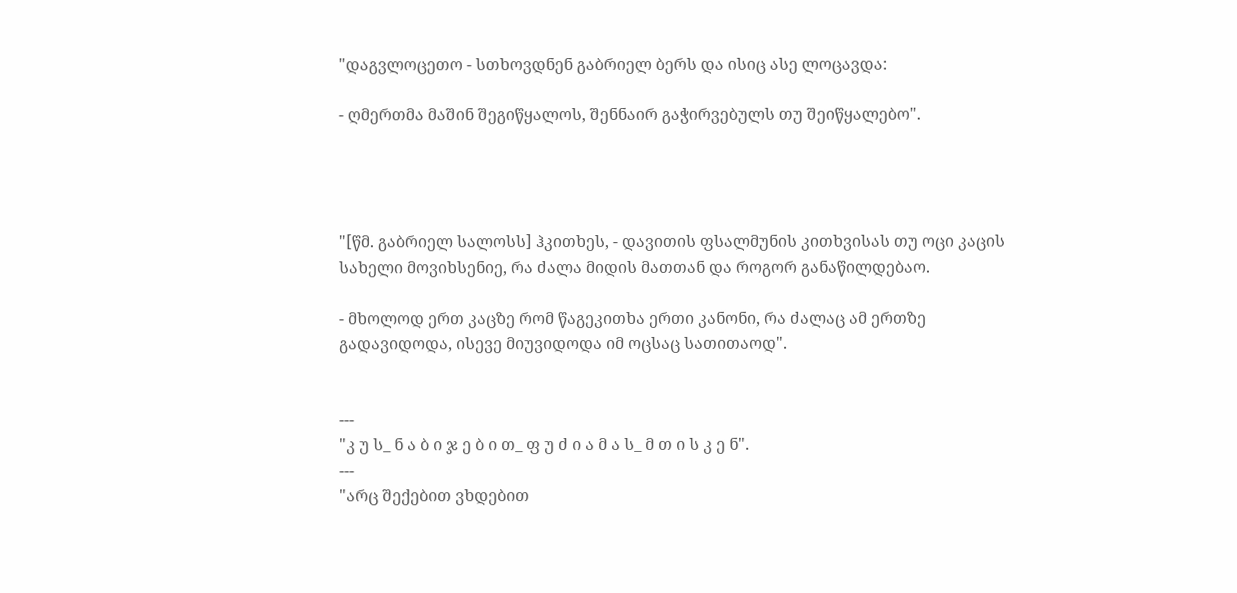"დაგვლოცეთო - სთხოვდნენ გაბრიელ ბერს და ისიც ასე ლოცავდა:

- ღმერთმა მაშინ შეგიწყალოს, შენნაირ გაჭირვებულს თუ შეიწყალებო".




"[წმ. გაბრიელ სალოსს] ჰკითხეს, - დავითის ფსალმუნის კითხვისას თუ ოცი კაცის სახელი მოვიხსენიე, რა ძალა მიდის მათთან და როგორ განაწილდებაო.

- მხოლოდ ერთ კაცზე რომ წაგეკითხა ერთი კანონი, რა ძალაც ამ ერთზე გადავიდოდა, ისევე მიუვიდოდა იმ ოცსაც სათითაოდ".


---
"კ უ ს_ ნ ა ბ ი ჯ ე ბ ი თ_ ფ უ ძ ი ა მ ა ს_ მ თ ი ს კ ე ნ".
---
"არც შექებით ვხდებით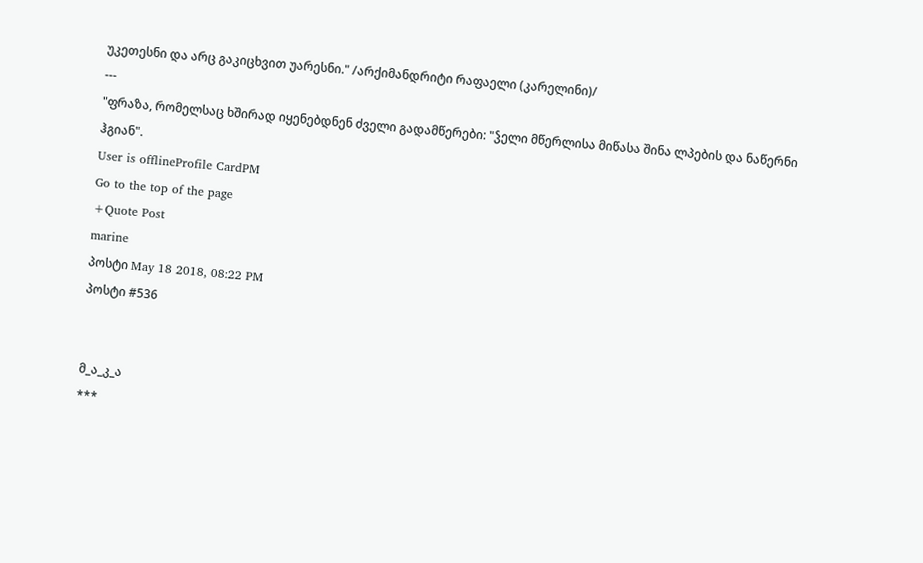უკეთესნი და არც გაკიცხვით უარესნი." /არქიმანდრიტი რაფაელი (კარელინი)/
---
"ფრაზა, რომელსაც ხშირად იყენებდნენ ძველი გადამწერები: "ჴელი მწერლისა მიწასა შინა ლპების და ნაწერნი ჰგიან".
User is offlineProfile CardPM
Go to the top of the page
+Quote Post
marine
პოსტი May 18 2018, 08:22 PM
პოსტი #536


მ_ა_კ_ა
***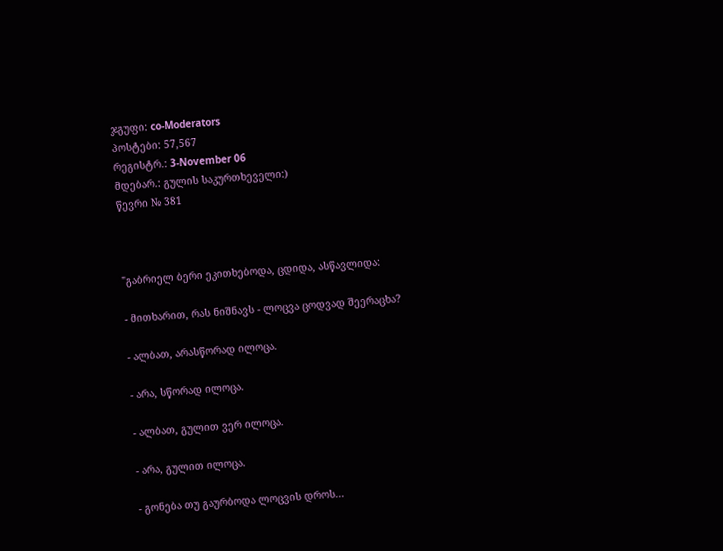ჯგუფი: co-Moderators
პოსტები: 57,567
რეგისტრ.: 3-November 06
მდებარ.: გულის საკურთხეველი:)
წევრი № 381



"გაბრიელ ბერი ეკითხებოდა, ცდიდა, ასწავლიდა:

- მითხარით, რას ნიშნავს - ლოცვა ცოდვად შეერაცხა?

- ალბათ, არასწორად ილოცა.

- არა, სწორად ილოცა.

- ალბათ, გულით ვერ ილოცა.

- არა, გულით ილოცა.

- გონება თუ გაურბოდა ლოცვის დროს...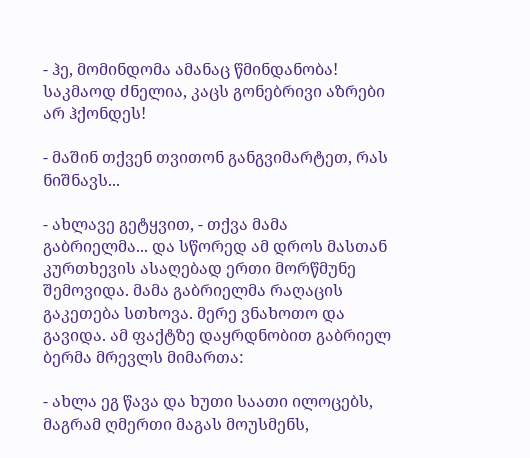- ჰე, მომინდომა ამანაც წმინდანობა! საკმაოდ ძნელია, კაცს გონებრივი აზრები არ ჰქონდეს!

- მაშინ თქვენ თვითონ განგვიმარტეთ, რას ნიშნავს...

- ახლავე გეტყვით, - თქვა მამა გაბრიელმა... და სწორედ ამ დროს მასთან კურთხევის ასაღებად ერთი მორწმუნე შემოვიდა. მამა გაბრიელმა რაღაცის გაკეთება სთხოვა. მერე ვნახოთო და გავიდა. ამ ფაქტზე დაყრდნობით გაბრიელ ბერმა მრევლს მიმართა:

- ახლა ეგ წავა და ხუთი საათი ილოცებს, მაგრამ ღმერთი მაგას მოუსმენს,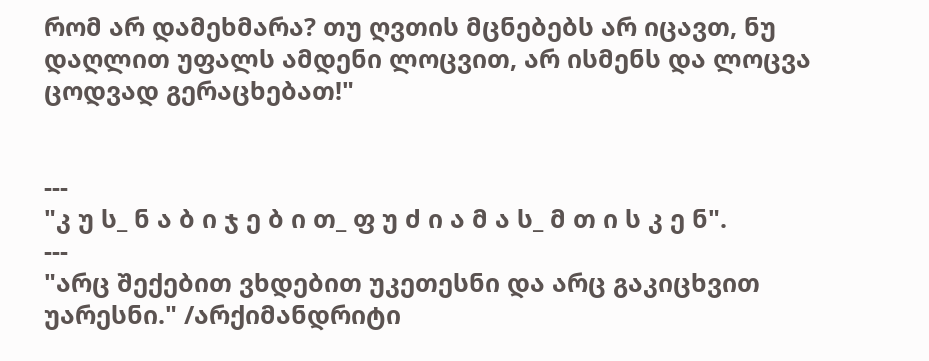რომ არ დამეხმარა? თუ ღვთის მცნებებს არ იცავთ, ნუ დაღლით უფალს ამდენი ლოცვით, არ ისმენს და ლოცვა ცოდვად გერაცხებათ!"


---
"კ უ ს_ ნ ა ბ ი ჯ ე ბ ი თ_ ფ უ ძ ი ა მ ა ს_ მ თ ი ს კ ე ნ".
---
"არც შექებით ვხდებით უკეთესნი და არც გაკიცხვით უარესნი." /არქიმანდრიტი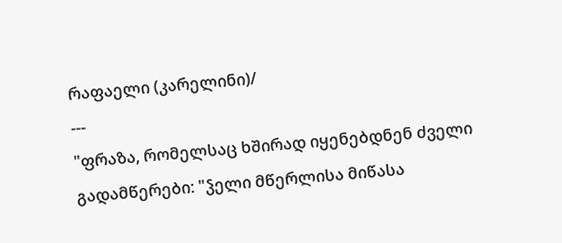რაფაელი (კარელინი)/
---
"ფრაზა, რომელსაც ხშირად იყენებდნენ ძველი გადამწერები: "ჴელი მწერლისა მიწასა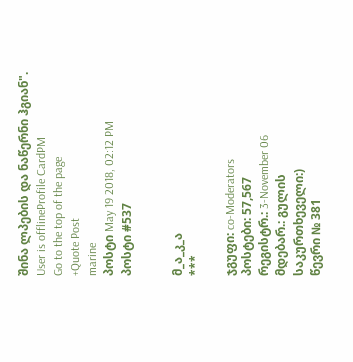შინა ლპების და ნაწერნი ჰგიან".
User is offlineProfile CardPM
Go to the top of the page
+Quote Post
marine
პოსტი May 19 2018, 02:12 PM
პოსტი #537


მ_ა_კ_ა
***

ჯგუფი: co-Moderators
პოსტები: 57,567
რეგისტრ.: 3-November 06
მდებარ.: გულის საკურთხეველი:)
წევრი № 381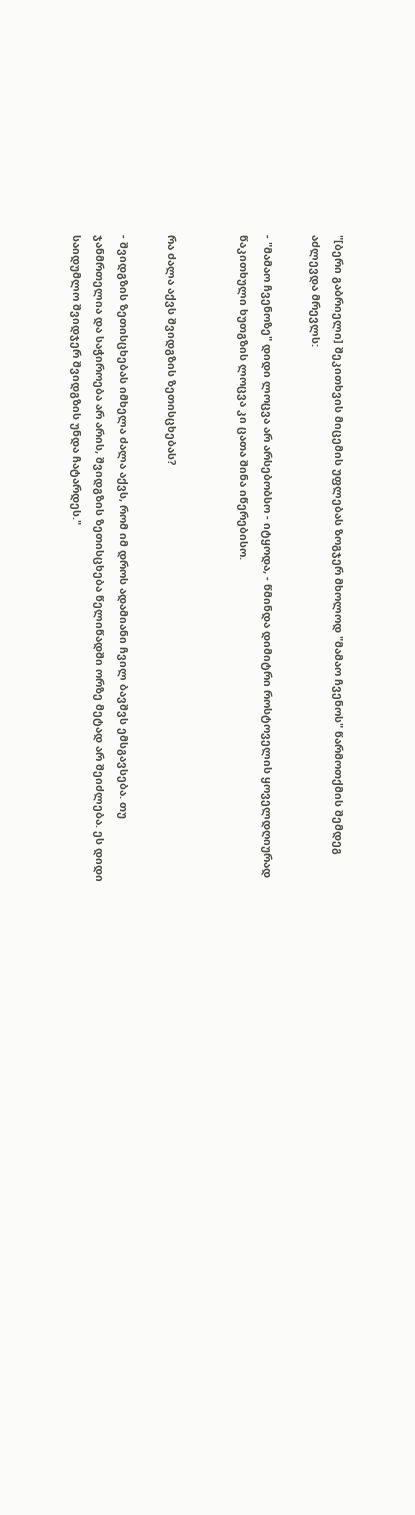"[ბერი გაბრიელი] შეკითხვის მიცემის უფლებას ზოგჯერ მხოლოდ "მამაო ჩვენოს" წარმოთქმის შემდეგ აძლევდა მრევლს:

- "მამაო ჩვენოზე" დიდი ლოცვა არ არსებობსო - იტყოდა, - წმინდა დიმიტრი როსტოველის ყოველდღიურად წაკითხული ხუთგზის ლოცვა კი ცათა შინა იწერებისო.


რა ძალა აქვს შვიდგზის ზეთისცხებას?

- შვიდგზის ზეთისცხებას იმხელა ძალა აქვს, რომ იმ დროს ადამიანი ჩვილ ბავშვს ემსგავსება. თუ ჯანმრთელია და საჭიროება არ არის, შვიდგზის ზეთისცხება წელიწადში ორზე მეტად არ შეიძლება. ეს დიდი საიდუმლო შვიდჯერ შვიდგზის უნდა ჩატარდეს."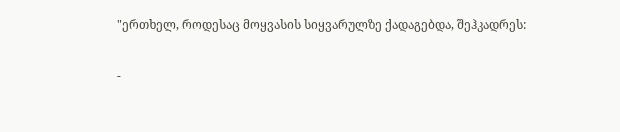"ერთხელ, როდესაც მოყვასის სიყვარულზე ქადაგებდა, შეჰკადრეს:

-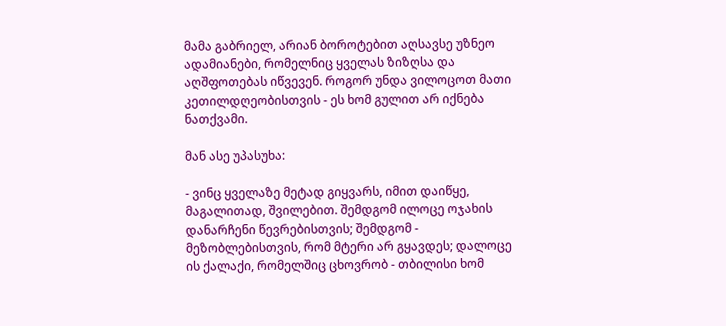მამა გაბრიელ, არიან ბოროტებით აღსავსე უზნეო ადამიანები, რომელნიც ყველას ზიზღსა და აღშფოთებას იწვევენ. როგორ უნდა ვილოცოთ მათი კეთილდღეობისთვის - ეს ხომ გულით არ იქნება ნათქვამი.

მან ასე უპასუხა:

- ვინც ყველაზე მეტად გიყვარს, იმით დაიწყე, მაგალითად, შვილებით. შემდგომ ილოცე ოჯახის დანარჩენი წევრებისთვის; შემდგომ - მეზობლებისთვის, რომ მტერი არ გყავდეს; დალოცე ის ქალაქი, რომელშიც ცხოვრობ - თბილისი ხომ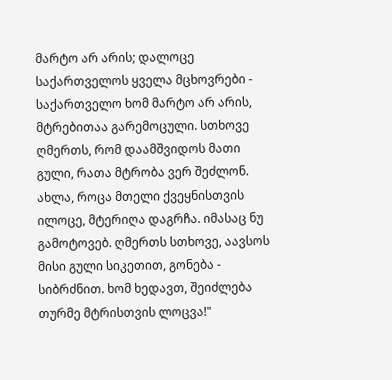მარტო არ არის; დალოცე საქართველოს ყველა მცხოვრები - საქართველო ხომ მარტო არ არის, მტრებითაა გარემოცული. სთხოვე ღმერთს, რომ დაამშვიდოს მათი გული, რათა მტრობა ვერ შეძლონ. ახლა, როცა მთელი ქვეყნისთვის ილოცე, მტერიღა დაგრჩა. იმასაც ნუ გამოტოვებ. ღმერთს სთხოვე, აავსოს მისი გული სიკეთით, გონება - სიბრძნით. ხომ ხედავთ, შეიძლება თურმე მტრისთვის ლოცვა!"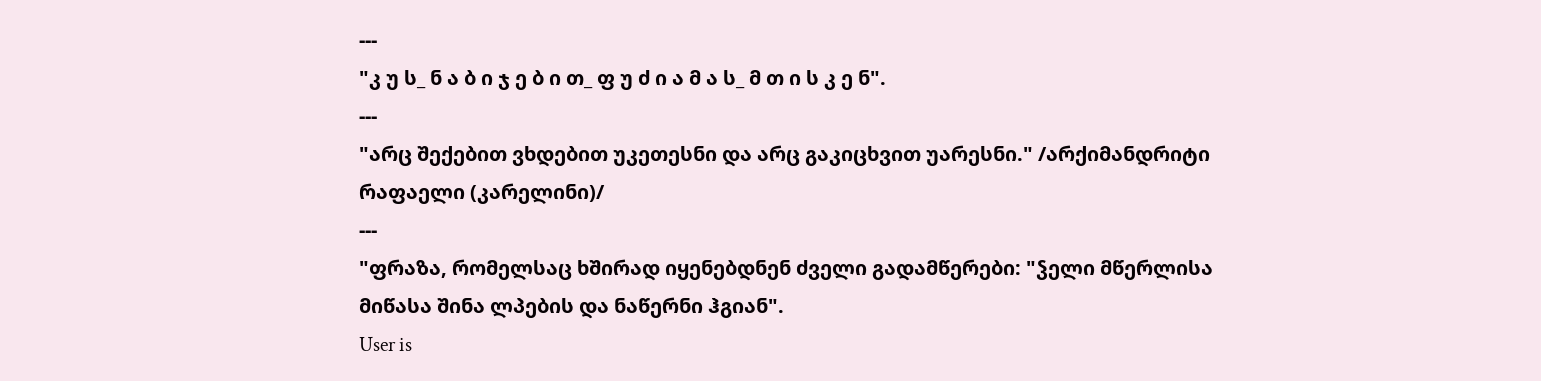---
"კ უ ს_ ნ ა ბ ი ჯ ე ბ ი თ_ ფ უ ძ ი ა მ ა ს_ მ თ ი ს კ ე ნ".
---
"არც შექებით ვხდებით უკეთესნი და არც გაკიცხვით უარესნი." /არქიმანდრიტი რაფაელი (კარელინი)/
---
"ფრაზა, რომელსაც ხშირად იყენებდნენ ძველი გადამწერები: "ჴელი მწერლისა მიწასა შინა ლპების და ნაწერნი ჰგიან".
User is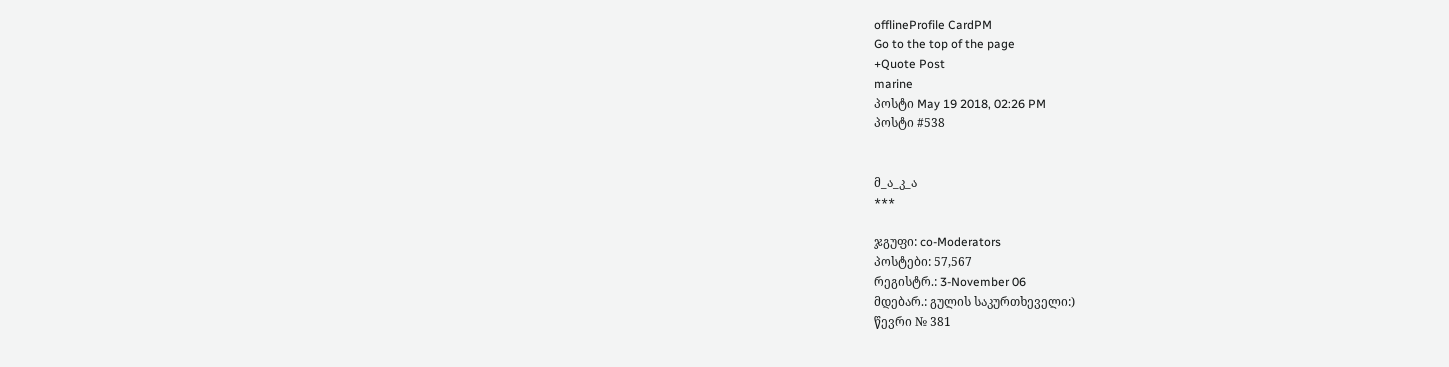offlineProfile CardPM
Go to the top of the page
+Quote Post
marine
პოსტი May 19 2018, 02:26 PM
პოსტი #538


მ_ა_კ_ა
***

ჯგუფი: co-Moderators
პოსტები: 57,567
რეგისტრ.: 3-November 06
მდებარ.: გულის საკურთხეველი:)
წევრი № 381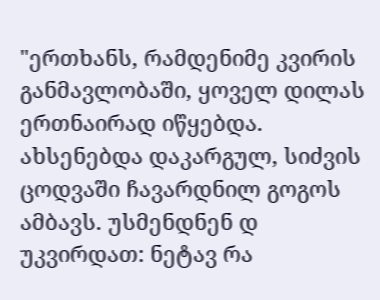"ერთხანს, რამდენიმე კვირის განმავლობაში, ყოველ დილას ერთნაირად იწყებდა. ახსენებდა დაკარგულ, სიძვის ცოდვაში ჩავარდნილ გოგოს ამბავს. უსმენდნენ დ უკვირდათ: ნეტავ რა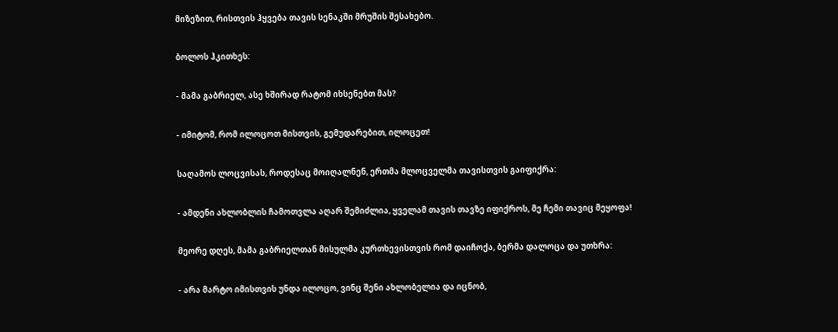მიზეზით, რისთვის ჰყვება თავის სენაკში მრუშის შესახებო.

ბოლოს ჰკითხეს:

- მამა გაბრიელ, ასე ხშირად რატომ იხსენებთ მას?

- იმიტომ, რომ ილოცოთ მისთვის, გემუდარებით, ილოცეთ!

საღამოს ლოცვისას, როდესაც მოიღალნენ, ერთმა მლოცველმა თავისთვის გაიფიქრა:

- ამდენი ახლობლის ჩამოთვლა აღარ შემიძლია, ყველამ თავის თავზე იფიქროს, მე ჩემი თავიც მეყოფა!

მეორე დღეს, მამა გაბრიელთან მისულმა კურთხევისთვის რომ დაიჩოქა, ბერმა დალოცა და უთხრა:

- არა მარტო იმისთვის უნდა ილოცო, ვინც შენი ახლობელია და იცნობ,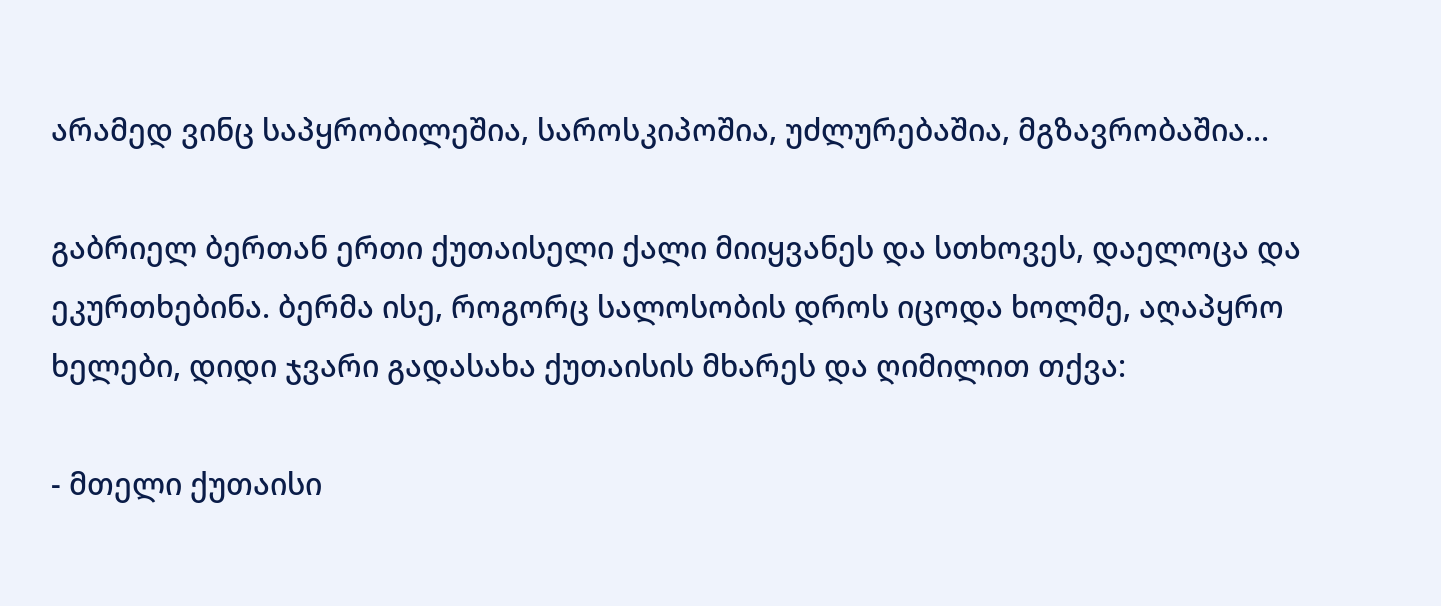არამედ ვინც საპყრობილეშია, საროსკიპოშია, უძლურებაშია, მგზავრობაშია...

გაბრიელ ბერთან ერთი ქუთაისელი ქალი მიიყვანეს და სთხოვეს, დაელოცა და ეკურთხებინა. ბერმა ისე, როგორც სალოსობის დროს იცოდა ხოლმე, აღაპყრო ხელები, დიდი ჯვარი გადასახა ქუთაისის მხარეს და ღიმილით თქვა:

- მთელი ქუთაისი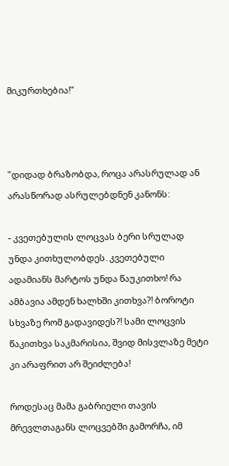მიკურთხებია!"



"დიდად ბრაზობდა, როცა არასრულად ან არასწორად ასრულებდნენ კანონს:

- კვეთებულის ლოცვას ბერი სრულად უნდა კითხულობდეს. კვეთებული ადამიანს მარტოს უნდა წაუკითხო! რა ამბავია ამდენ ხალხში კითხვა?! ბოროტი სხვაზე რომ გადავიდეს?! სამი ლოცვის წაკითხვა საკმარისია, შვიდ მისვლაზე მეტი კი არაფრით არ შეიძლება!

როდესაც მამა გაბრიელი თავის მრევლთაგანს ლოცვებში გამორჩა, იმ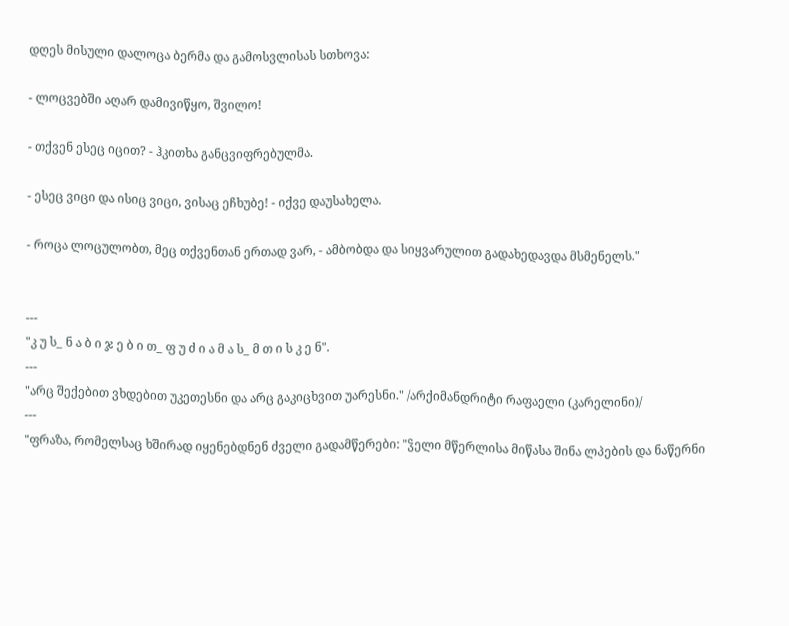დღეს მისული დალოცა ბერმა და გამოსვლისას სთხოვა:

- ლოცვებში აღარ დამივიწყო, შვილო!

- თქვენ ესეც იცით? - ჰკითხა განცვიფრებულმა.

- ესეც ვიცი და ისიც ვიცი, ვისაც ეჩხუბე! - იქვე დაუსახელა.

- როცა ლოცულობთ, მეც თქვენთან ერთად ვარ, - ამბობდა და სიყვარულით გადახედავდა მსმენელს."


---
"კ უ ს_ ნ ა ბ ი ჯ ე ბ ი თ_ ფ უ ძ ი ა მ ა ს_ მ თ ი ს კ ე ნ".
---
"არც შექებით ვხდებით უკეთესნი და არც გაკიცხვით უარესნი." /არქიმანდრიტი რაფაელი (კარელინი)/
---
"ფრაზა, რომელსაც ხშირად იყენებდნენ ძველი გადამწერები: "ჴელი მწერლისა მიწასა შინა ლპების და ნაწერნი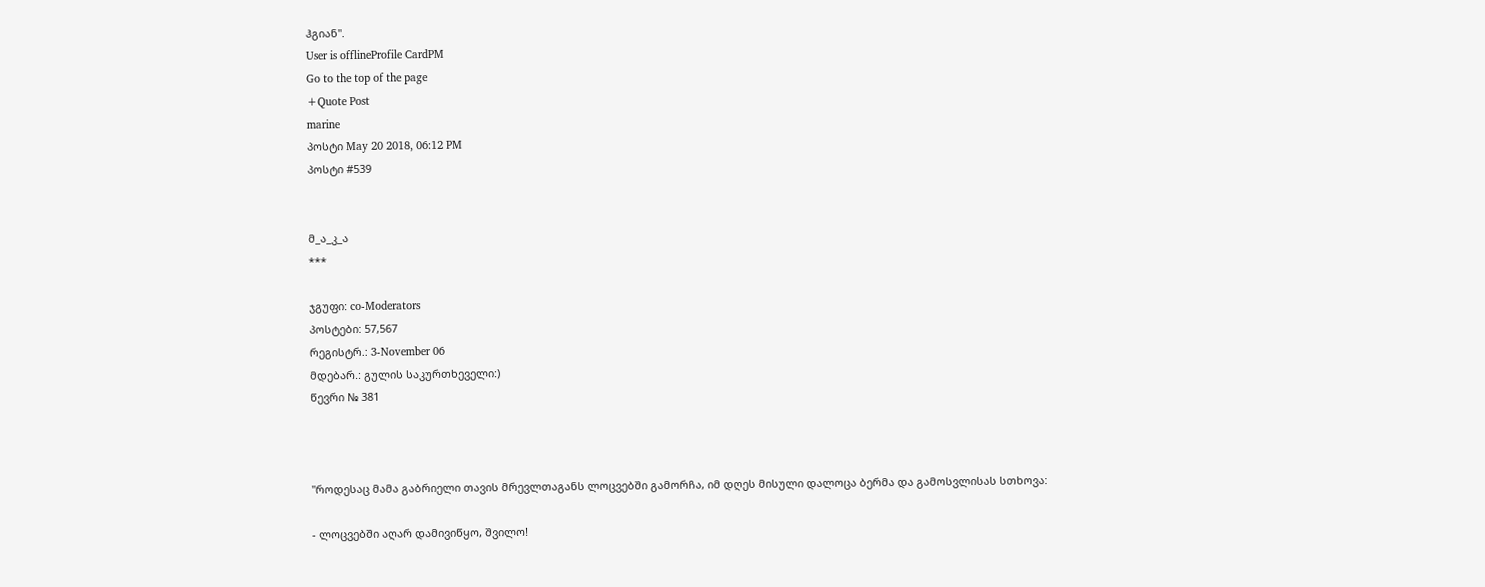ჰგიან".
User is offlineProfile CardPM
Go to the top of the page
+Quote Post
marine
პოსტი May 20 2018, 06:12 PM
პოსტი #539


მ_ა_კ_ა
***

ჯგუფი: co-Moderators
პოსტები: 57,567
რეგისტრ.: 3-November 06
მდებარ.: გულის საკურთხეველი:)
წევრი № 381



"როდესაც მამა გაბრიელი თავის მრევლთაგანს ლოცვებში გამორჩა, იმ დღეს მისული დალოცა ბერმა და გამოსვლისას სთხოვა:

- ლოცვებში აღარ დამივიწყო, შვილო!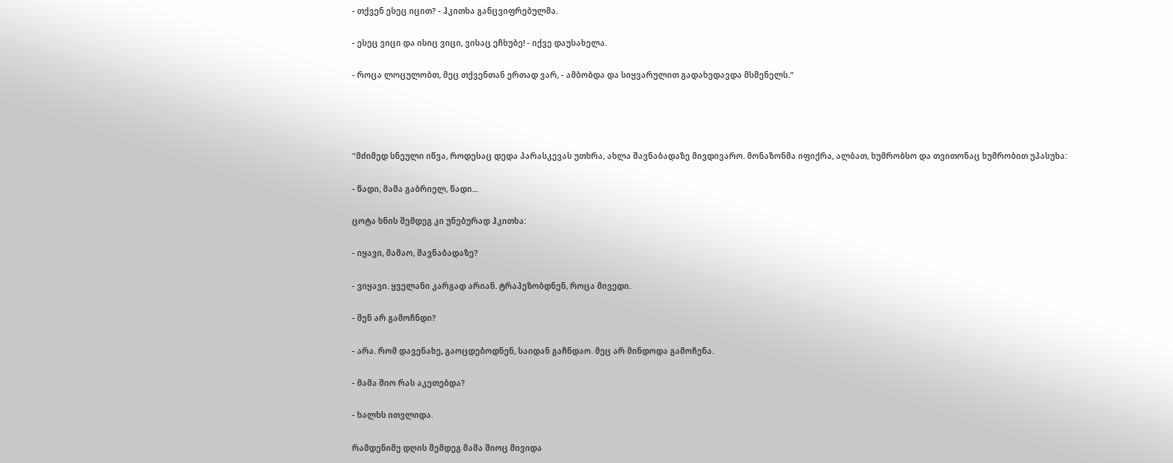- თქვენ ესეც იცით? - ჰკითხა განცვიფრებულმა.

- ესეც ვიცი და ისიც ვიცი, ვისაც ეჩხუბე! - იქვე დაუსახელა.

- როცა ლოცულობთ, მეც თქვენთან ერთად ვარ, - ამბობდა და სიყვარულით გადახედავდა მსმენელს."




"მძიმედ სნეული იწვა, როდესაც დედა პარასკევას უთხრა, ახლა შავნაბადაზე მივდივარო. მონაზონმა იფიქრა, ალბათ, ხუმრობსო და თვითონაც ხუმრობით უპასუხა:

- წადი, მამა გაბრიელ, წადი...

ცოტა ხნის შემდეგ კი უნებურად ჰკითხა:

- იყავი, მამაო, შავნაბადაზე?

- ვიყავი. ყველანი კარგად არიან. ტრაპეზობდნენ, როცა მივედი.

- შენ არ გამოჩნდი?

- არა. რომ დავენახე, გაოცდებოდნენ, საიდან გაჩნდაო. მეც არ მინდოდა გამოჩენა.

- მამა შიო რას აკეთებდა?

- ხალხს ითვლიდა.

რამდენიმე დღის შემდეგ მამა შიოც მივიდა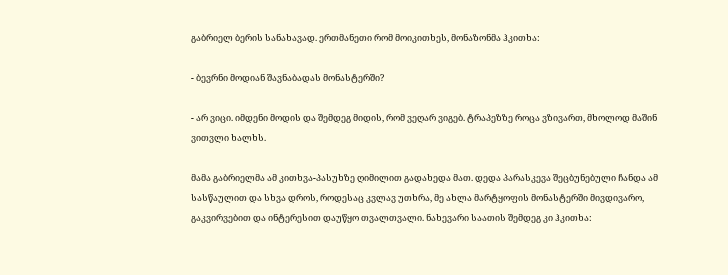გაბრიელ ბერის სანახავად. ერთმანეთი რომ მოიკითხეს, მონაზონმა ჰკითხა:

- ბევრნი მოდიან შავნაბადას მონასტერში?

- არ ვიცი. იმდენი მოდის და შემდეგ მიდის, რომ ვეღარ ვიგებ. ტრაპეზზე როცა ვზივართ, მხოლოდ მაშინ ვითვლი ხალხს.

მამა გაბრიელმა ამ კითხვა-პასუხზე ღიმილით გადახედა მათ. დედა პარასკევა შეცბუნებული ჩანდა ამ სასწაულით და სხვა დროს, როდესაც კვლავ უთხრა, მე ახლა მარტყოფის მონასტერში მივდივარო, გაკვირვებით და ინტერესით დაუწყო თვალთვალი. ნახევარი საათის შემდეგ კი ჰკითხა: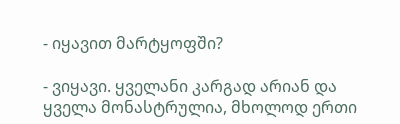- იყავით მარტყოფში?

- ვიყავი. ყველანი კარგად არიან და ყველა მონასტრულია, მხოლოდ ერთი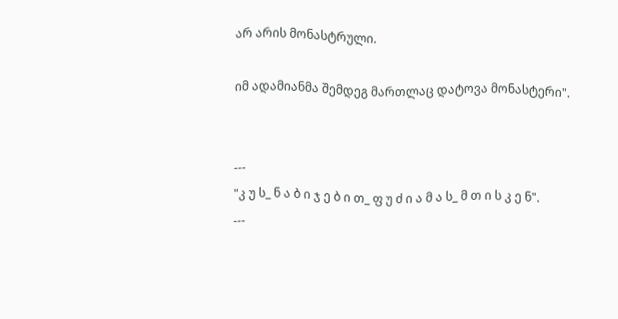არ არის მონასტრული.

იმ ადამიანმა შემდეგ მართლაც დატოვა მონასტერი".


---
"კ უ ს_ ნ ა ბ ი ჯ ე ბ ი თ_ ფ უ ძ ი ა მ ა ს_ მ თ ი ს კ ე ნ".
---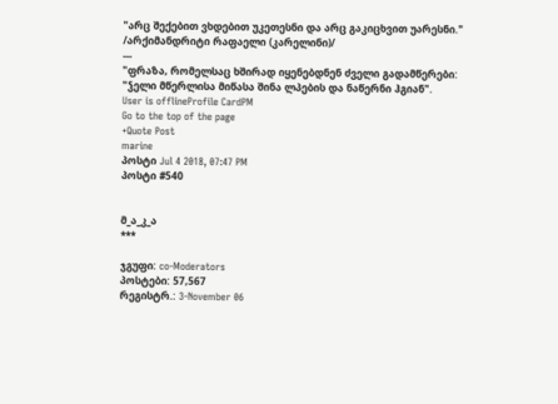"არც შექებით ვხდებით უკეთესნი და არც გაკიცხვით უარესნი." /არქიმანდრიტი რაფაელი (კარელინი)/
---
"ფრაზა, რომელსაც ხშირად იყენებდნენ ძველი გადამწერები: "ჴელი მწერლისა მიწასა შინა ლპების და ნაწერნი ჰგიან".
User is offlineProfile CardPM
Go to the top of the page
+Quote Post
marine
პოსტი Jul 4 2018, 07:47 PM
პოსტი #540


მ_ა_კ_ა
***

ჯგუფი: co-Moderators
პოსტები: 57,567
რეგისტრ.: 3-November 06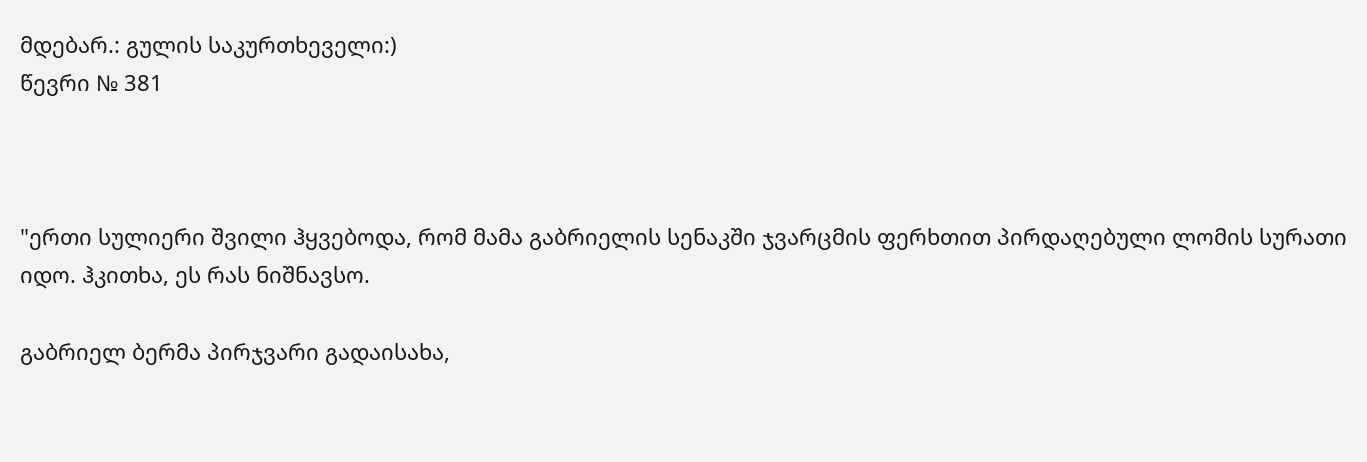მდებარ.: გულის საკურთხეველი:)
წევრი № 381



"ერთი სულიერი შვილი ჰყვებოდა, რომ მამა გაბრიელის სენაკში ჯვარცმის ფერხთით პირდაღებული ლომის სურათი იდო. ჰკითხა, ეს რას ნიშნავსო.

გაბრიელ ბერმა პირჯვარი გადაისახა,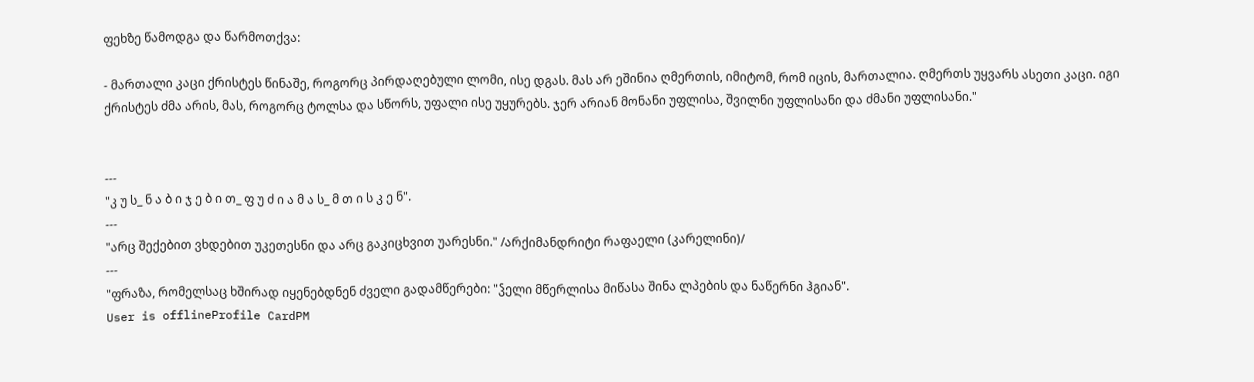ფეხზე წამოდგა და წარმოთქვა:

- მართალი კაცი ქრისტეს წინაშე, როგორც პირდაღებული ლომი, ისე დგას. მას არ ეშინია ღმერთის, იმიტომ, რომ იცის, მართალია. ღმერთს უყვარს ასეთი კაცი. იგი ქრისტეს ძმა არის, მას, როგორც ტოლსა და სწორს, უფალი ისე უყურებს. ჯერ არიან მონანი უფლისა, შვილნი უფლისანი და ძმანი უფლისანი."


---
"კ უ ს_ ნ ა ბ ი ჯ ე ბ ი თ_ ფ უ ძ ი ა მ ა ს_ მ თ ი ს კ ე ნ".
---
"არც შექებით ვხდებით უკეთესნი და არც გაკიცხვით უარესნი." /არქიმანდრიტი რაფაელი (კარელინი)/
---
"ფრაზა, რომელსაც ხშირად იყენებდნენ ძველი გადამწერები: "ჴელი მწერლისა მიწასა შინა ლპების და ნაწერნი ჰგიან".
User is offlineProfile CardPM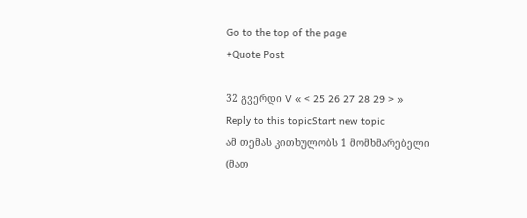Go to the top of the page
+Quote Post

32 გვერდი V « < 25 26 27 28 29 > »
Reply to this topicStart new topic
ამ თემას კითხულობს 1 მომხმარებელი (მათ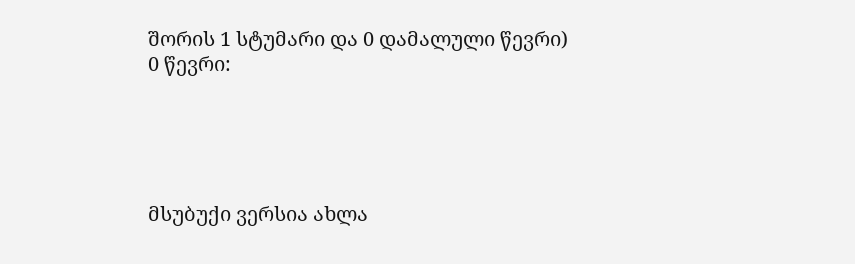შორის 1 სტუმარი და 0 დამალული წევრი)
0 წევრი:





მსუბუქი ვერსია ახლა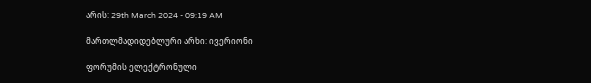არის: 29th March 2024 - 09:19 AM

მართლმადიდებლური არხი: ივერიონი

ფორუმის ელექტრონული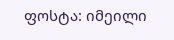ფოსტა: იმეილი